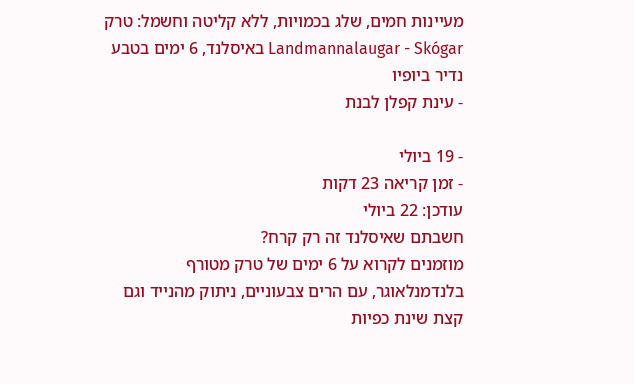מעיינות חמים, שלג בכמויות, ללא קליטה וחשמל: טרק Landmannalaugar - Skógar באיסלנד, 6 ימים בטבע נדיר ביופיו
- עינת קפלן לבנת

- 19 ביולי
- זמן קריאה 23 דקות
עודכן: 22 ביולי
חשבתם שאיסלנד זה רק קרח?
מוזמנים לקרוא על 6 ימים של טרק מטורף בלנדמנלאוגר, עם הרים צבעוניים, ניתוק מהנייד וגם קצת שינת כפיות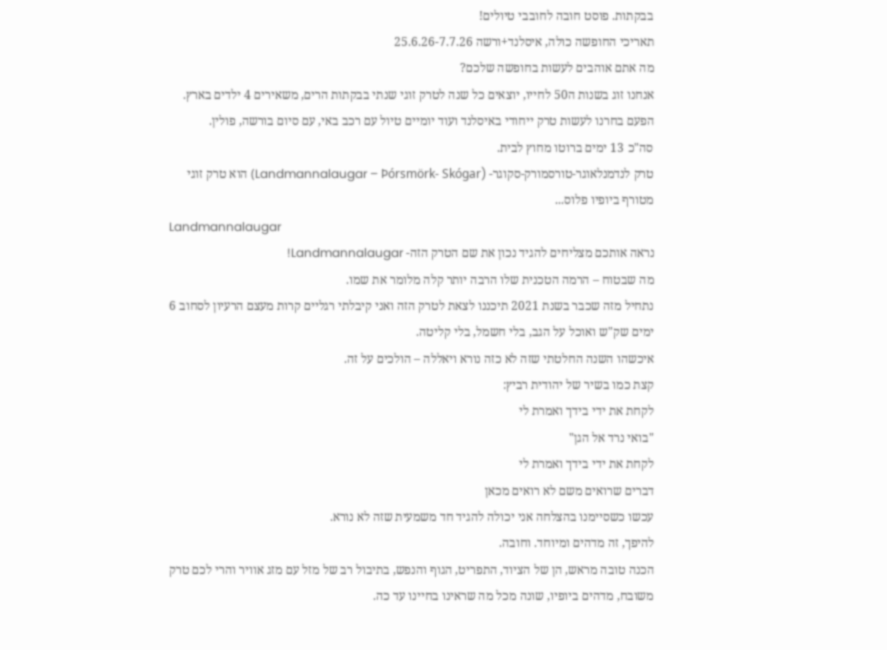בבקתות. פוסט חובה לחובבי טיולים!
תאריכי החופשה כולה, איסלנד+ורשה 25.6.26-7.7.26
מה אתם אוהבים לעשות בחופשה שלכם?
אנחנו זוג בשנות ה50 לחייו, יוצאים כל שנה לטרק זוגי שנתי בבקתות הרים, משאירים 4 ילדים בארץ.
הפעם בחרנו לעשות טרק ייחודי באיסלנד ועוד יומיים טיול עם רכב באי, עם סיום בורשה, פולין.
סה"כ 13 ימים ברוטו מחוץ לבית.
טרק לנדמנלאוגר-טורסמורק-סקוגר- (Landmannalaugar – Þórsmörk- Skógar) הוא טרק זוגי מטורף ביופיו פלוס...
Landmannalaugar
נראה אותכם מצליחים להגיד נכון את שם הטרק הזה- Landmannalaugar!
מה שבטוח – הרמה הטכנית שלו הרבה יותר קלה מלומר את שמו.
נתחיל מזה שכבר בשנת 2021 תיכננו לצאת לטרק הזה ואני קיבלתי רגליים קרות מעצם הרעיון לסחוב 6 ימים שק"ש ואוכל על הגב, בלי חשמל, בלי קליטה.
איכשהו השנה החלטתי שזה לא כזה נורא ויאללה – הולכים על זה.
קצת כמו בשיר של יהודית רביץ:
לקחת את ידי בידך ואמרת לי
"בואי נרד אל הגן"
לקחת את ידי בידך ואמרת לי
דברים שרואים משם לא רואים מכאן
עכשו כשסיימנו בהצלחה אני יכולה להגיד חד משמעית שזה לא נורא.
להיפך, זה מדהים ומיוחד. וחובה.
הכנה טובה מראש, הן של הציוד, התפריט, הגוף והנפש, בתיבול רב של מזל עם מזג אוויר והרי לכם טרק משובח, מדהים ביופיו, שונה מכל מה שראינו בחיינו עד כה.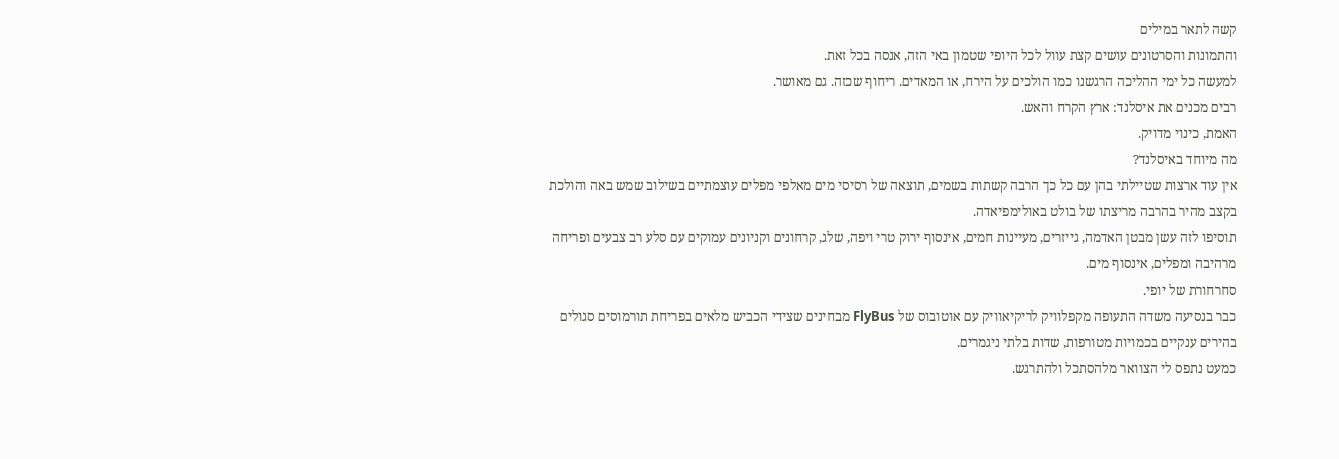קשה לתאר במילים
והתמונות והסרטונים עושים קצת עוול לכל היופי שטמון באי הזה, אנסה בכל זאת.
למעשה כל ימי ההליכה הרגשנו כמו הולכים על הירח, או המאדים. ריחוף שכזה. גם מאושר.
רבים מכנים את איסלנד: ארץ הקרח והאש.
האמת, כינוי מדויק.
מה מיוחד באיסלנד?
אין עוד ארצות שטיילתי בהן עם כל כך הרבה קשתות בשמים, תוצאה של רסיסי מים מאלפי מפלים עוצמתיים בשילוב שמש באה והולכת בקצב מהיר בהרבה מריצתו של בולט באולימפיאדה.
תוסיפו לזה עשן מבטן האדמה, גייזרים, מעיינות חמים, אינסוף ירוק טרי ויפה, שלג, קרחונים וקניונים עמוקים עם סלע רב צבעים ופריחה מרהיבה ומפלים, אינסוף מים.
סחרחורת של יופי.
כבר בנסיעה משדה התעופה מקפלוויק לריקיאוויק עם אוטובוס של FlyBus מבחינים שצידי הכביש מלאים בפריחת תורמוסים סגולים בהירים ענקיים בכמויות מטורפות, שדות בלתי ניגמרים.
כמעט נתפס לי הצוואר מלהסתכל ולהתרגש.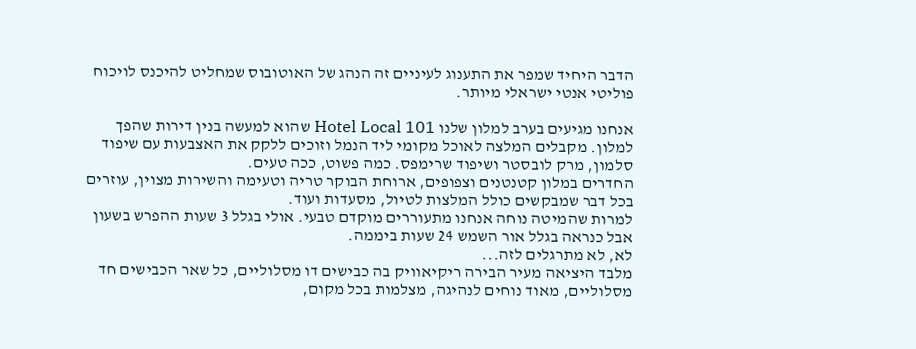הדבר היחיד שמפר את התענוג לעיניים זה הנהג של האוטובוס שמחליט להיכנס לויכוח פוליטי אנטי ישראלי מיותר.

אנחנו מגיעים בערב למלון שלנו Hotel Local 101 שהוא למעשה בנין דירות שהפך למלון. מקבלים המלצה לאוכל מקומי ליד הנמל וזוכים ללקק את האצבעות עם שיפוד סלמון, מרק לובסטר ושיפוד שרימפס. כמה פשוט, ככה טעים.
החדרים במלון קטנטנים וצפופים, ארוחת הבוקר טריה וטעימה והשירות מצוין, עוזרים בכל דבר שמבקשים כולל המלצות לטיול, מסעדות ועוד.
למרות שהמיטה נוחה אנחנו מתעוררים מוקדם טבעי. אולי בגלל 3 שעות ההפרש בשעון אבל כנראה בגלל אור השמש 24 שעות ביממה.
לא, לא מתרגלים לזה...
מלבד היציאה מעיר הבירה ריקיאוויק בה כבישים דו מסלוליים, כל שאר הכבישים חד מסלוליים, מאוד נוחים לנהיגה, מצלמות בכל מקום,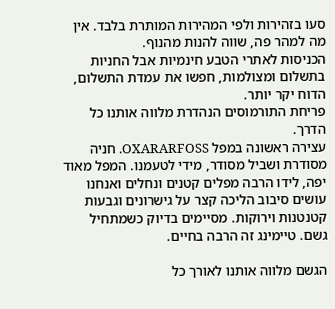סעו בזהירות ולפי המהירות המותרת בלבד. אין מה למהר פה, שווה להנות מהנוף.
הכניסות לאתרי הטבע חינמיות אבל החניות בתשלום ומצולמות, חפשו את עמדת התשלום, הדוח יקר יותר.
פריחת התורמוסים הנהדרת מלווה אותנו כל הדרך.
עצירה ראשונה במפל OXARARFOSS. חניה מסודרת ושביל מסודר, מידי לטעמנו. המפל מאוד יפה, לידו הרבה מפלים קטנים ונחלים ואנחנו עושים סיבוב הליכה קצר על גישרונים וגבעות קטנטנות וירוקות. מסיימים בדיוק כשמתחיל גשם. טיימינג זה הרבה בחיים.

הגשם מלווה אותנו לאורך כל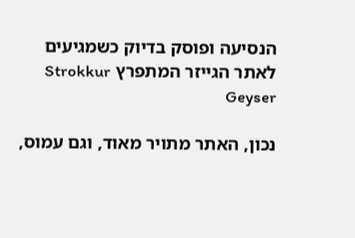הנסיעה ופוסק בדיוק כשמגיעים לאתר הגייזר המתפרץ Strokkur Geyser

נכון, האתר מתויר מאוד, וגם עמוס,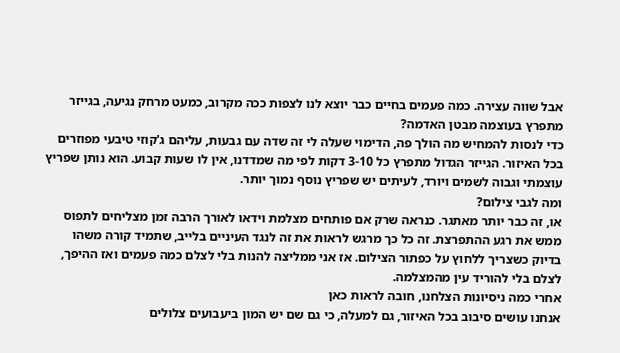אבל שווה עצירה. כמה פעמים בחיים כבר יוצא לנו לצפות ככה מקרוב, כמעט מרחק נגיעה, בגייזר מתפרץ בעוצמה מבטן האדמה?
כדי לנסות להמחיש מה הולך פה, הדימוי שעלה לי זה שדה עם גבעות, עליהם ג'קוזי טיבעי מפוזרים בכל האיזור. הגייזר הגדול מתפרץ כל 3-10 דקות לפי מה שמדדנו, אין לו שעות קבוע. הוא נותן שפריץ עוצמתי וגבוה לשמים ויורד, לעיתים יש שפריץ נוסף נמוך יותר.
ומה לגבי צילום?
או, זה כבר יותר מאתגר. כנראה שרק אם פותחים מצלמת וידאו לאורך הרבה זמן מצליחים לתפוס ממש את רגע ההתפרצת. זה כל כך מרגש לראות את זה לנגד העיניים בלייב, שתמיד קורה משהו בדיוק כשצריך ללחוץ על כפתור הצילום. אז אני ממליצה להנות בלי לצלם כמה פעמים ואז ההיפך, לצלם בלי להוריד עין מהמצלמה.
אחרי כמה ניסיונות הצלחנו, חובה לראות כאן
אנחנו עושים סיבוב בכל האיזור, גם למעלה, כי גם שם יש המון ביעבועים צלולים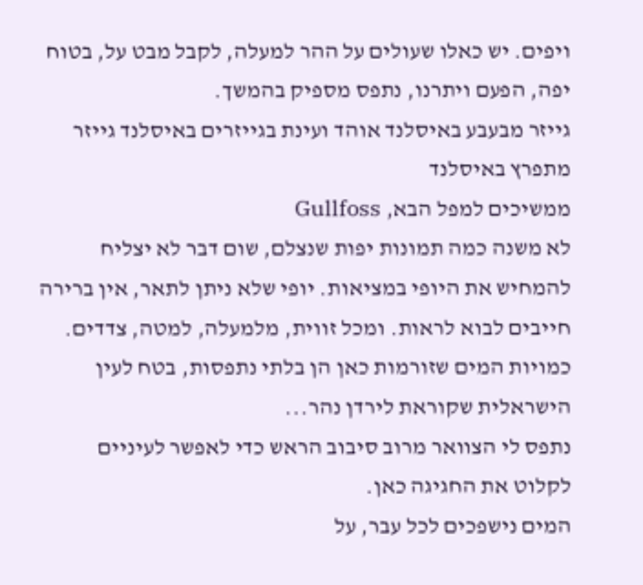ויפים. יש כאלו שעולים על ההר למעלה, לקבל מבט על, בטוח יפה, הפעם ויתרנו, נתפס מספיק בהמשך.
גייזר מבעבע באיסלנד אוהד ועינת בגייזרים באיסלנד גייזר מתפרץ באיסלנד
ממשיכים למפל הבא, Gullfoss
לא משנה כמה תמונות יפות שנצלם, שום דבר לא יצליח להמחיש את היופי במציאות. יופי שלא ניתן לתאר, אין ברירה חייבים לבוא לראות. ומכל זווית, מלמעלה, למטה, צדדים. כמויות המים שזורמות כאן הן בלתי נתפסות, בטח לעין הישראלית שקוראת לירדן נהר...
נתפס לי הצוואר מרוב סיבוב הראש כדי לאפשר לעיניים לקלוט את החגיגה כאן.
המים נישפכים לכל עבר, על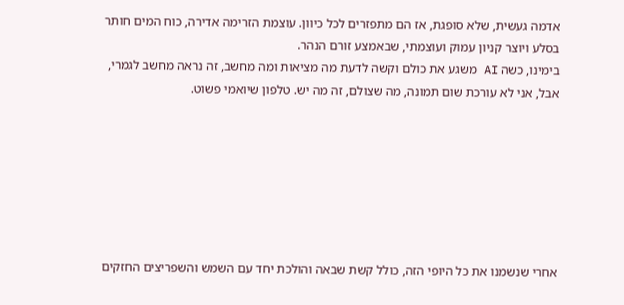אדמה געשית, שלא סופגת, אז הם מתפזרים לכל כיוון. עוצמת הזרימה אדירה, כוח המים חותר בסלע ויוצר קניון עמוק ועוצמתי, שבאמצע זורם הנהר.
בימינו, כשה AI משגע את כולם וקשה לדעת מה מציאות ומה מחשב, זה נראה מחשב לגמרי, אבל, אני לא עורכת שום תמונה, מה שצולם, זה מה יש. טלפון שיואמי פשוט.







אחרי שנשמנו את כל היופי הזה, כולל קשת שבאה והולכת יחד עם השמש והשפריצים החזקים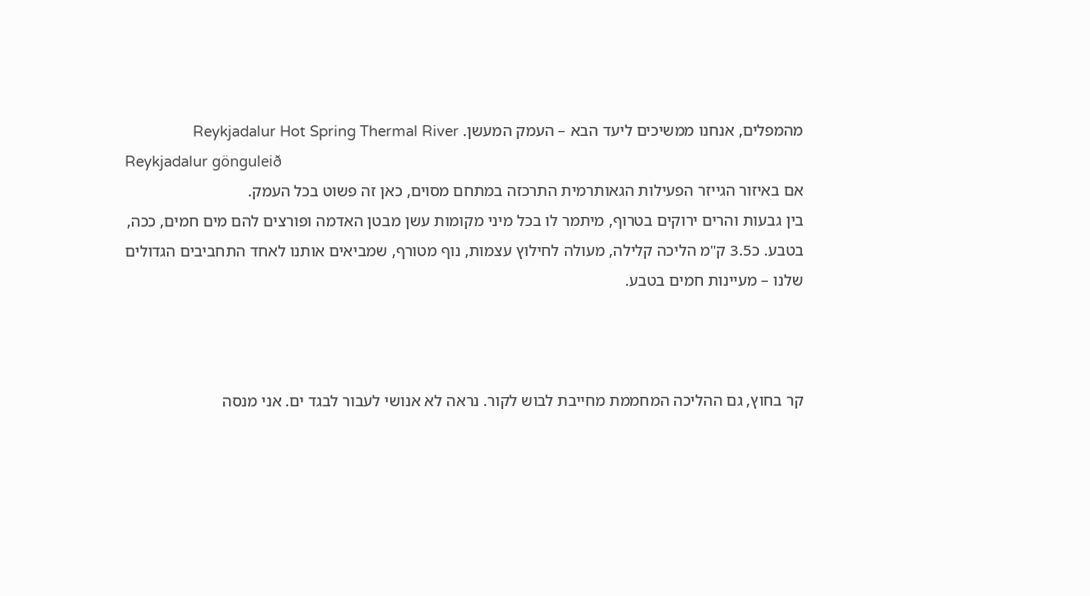מהמפלים, אנחנו ממשיכים ליעד הבא – העמק המעשן. Reykjadalur Hot Spring Thermal River
Reykjadalur gönguleið
אם באיזור הגייזר הפעילות הגאותרמית התרכזה במתחם מסוים, כאן זה פשוט בכל העמק.
בין גבעות והרים ירוקים בטרוף, מיתמר לו בכל מיני מקומות עשן מבטן האדמה ופורצים להם מים חמים, ככה, בטבע. כ3.5 ק"מ הליכה קלילה, מעולה לחילוץ עצמות, נוף מטורף, שמביאים אותנו לאחד התחביבים הגדולים שלנו – מעיינות חמים בטבע.



קר בחוץ, גם ההליכה המחממת מחייבת לבוש לקור. נראה לא אנושי לעבור לבגד ים. אני מנסה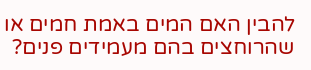להבין האם המים באמת חמים או שהרוחצים בהם מעמידים פנים?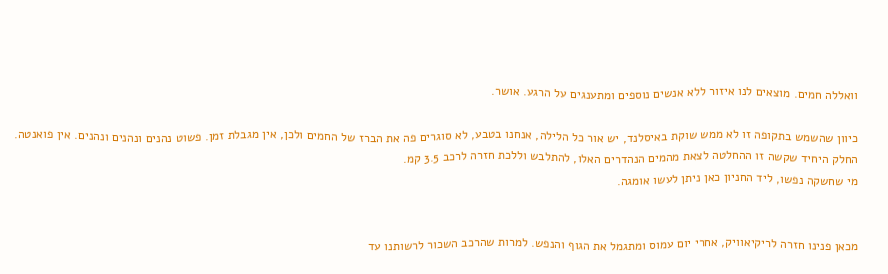וואללה חמים. מוצאים לנו איזור ללא אנשים נוספים ומתענגים על הרגע. אושר.

כיוון שהשמש בתקופה זו לא ממש שוקת באיסלנד, יש אור כל הלילה, אנחנו בטבע, לא סוגרים פה את הברז של החמים ולכן, אין מגבלת זמן. פשוט נהנים ונהנים ונהנים. אין פואנטה.
החלק היחיד שקשה זו ההחלטה לצאת מהמים הנהדרים האלו, להתלבש וללכת חזרה לרכב 3.5 קמ.
מי שחשקה נפשו, ליד החניון כאן ניתן לעשו אומגה.


מכאן פנינו חזרה לריקיאוויק, אחרי יום עמוס ומתגמל את הגוף והנפש. למרות שהרכב השכור לרשותנו עד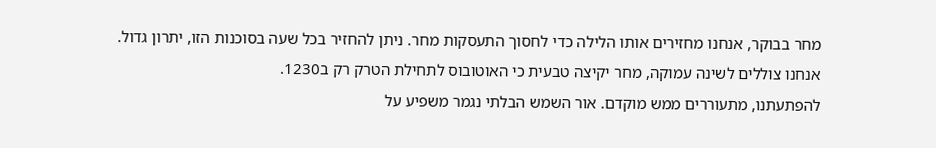מחר בבוקר, אנחנו מחזירים אותו הלילה כדי לחסוך התעסקות מחר. ניתן להחזיר בכל שעה בסוכנות הזו, יתרון גדול.
אנחנו צוללים לשינה עמוקה, מחר יקיצה טבעית כי האוטובוס לתחילת הטרק רק ב1230.
להפתעתנו, מתעוררים ממש מוקדם. אור השמש הבלתי נגמר משפיע על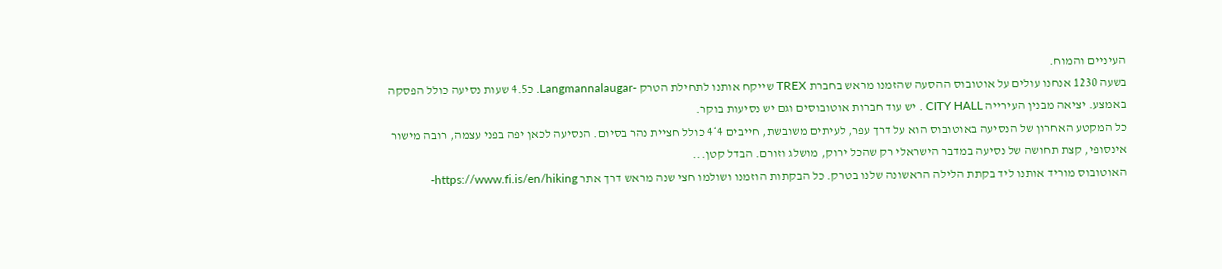העיניים והמוח.
בשעה 1230 אנחנו עולים על אוטובוס ההסעה שהזמנו מראש בחברת TREX שייקח אותנו לתחילת הטרק -Langmannalaugar. כ4.5 שעות נסיעה כולל הפסקה באמצע. יציאה מבנין העירייה CITY HALL . יש עוד חברות אוטובוסים וגם יש נסיעות בוקר.
כל המקטע האחרון של הנסיעה באוטובוס הוא על דרך עפר, לעיתים משובשת, חייבים 4*4 כולל חציית נהר בסיום. הנסיעה לכאן יפה בפני עצמה, רובה מישור אינסופי, קצת תחושה של נסיעה במדבר הישראלי רק שהכל ירוק, מושלג וזורם. הבדל קטן...
האוטובוס מוריד אותנו ליד בקתת הלילה הראשונה שלנו בטרק. כל הבקתות הוזמנו ושולמו חצי שנה מראש דרך אתר https://www.fi.is/en/hiking-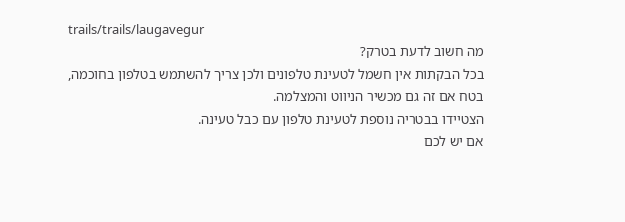trails/trails/laugavegur
מה חשוב לדעת בטרק?
בכל הבקתות אין חשמל לטעינת טלפונים ולכן צריך להשתמש בטלפון בחוכמה, בטח אם זה גם מכשיר הניווט והמצלמה.
הצטיידו בבטריה נוספת לטעינת טלפון עם כבל טעינה.
אם יש לכם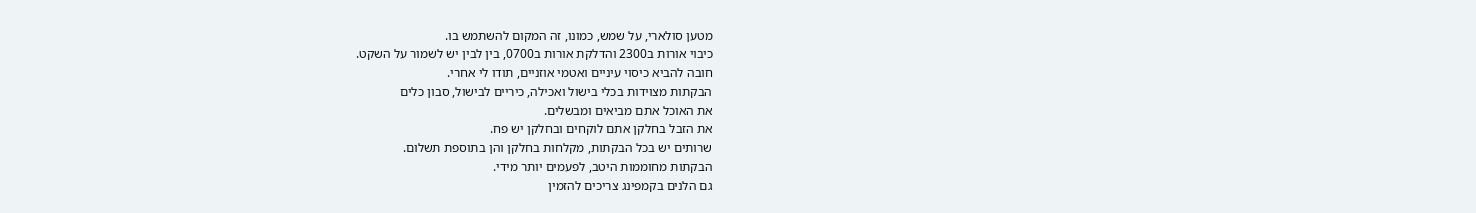מטען סולארי, על שמש, כמונו, זה המקום להשתמש בו.
כיבוי אורות ב2300 והדלקת אורות ב0700, בין לבין יש לשמור על השקט.
חובה להביא כיסוי עיניים ואטמי אוזניים, תודו לי אחרי.
הבקתות מצוידות בכלי בישול ואכילה, כיריים לבישול, סבון כלים
את האוכל אתם מביאים ומבשלים.
את הזבל בחלקן אתם לוקחים ובחלקן יש פח.
שרותים יש בכל הבקתות, מקלחות בחלקן והן בתוספת תשלום.
הבקתות מחוממות היטב, לפעמים יותר מידי.
גם הלנים בקמפינג צריכים להזמין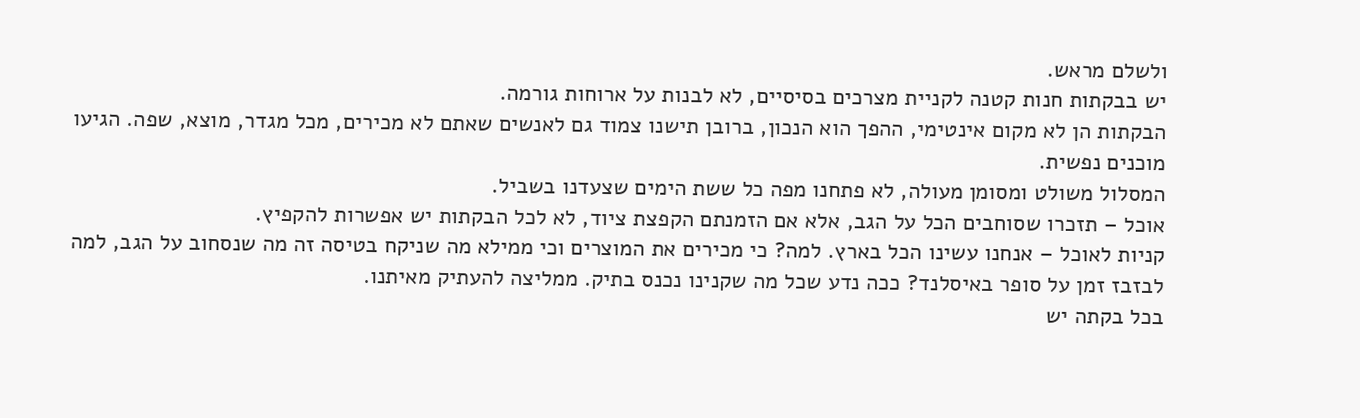ולשלם מראש.
יש בבקתות חנות קטנה לקניית מצרכים בסיסיים, לא לבנות על ארוחות גורמה.
הבקתות הן לא מקום אינטימי, ההפך הוא הנכון, ברובן תישנו צמוד גם לאנשים שאתם לא מכירים, מכל מגדר, מוצא, שפה. הגיעו מוכנים נפשית.
המסלול משולט ומסומן מעולה, לא פתחנו מפה כל ששת הימים שצעדנו בשביל.
אוכל – תזכרו שסוחבים הכל על הגב, אלא אם הזמנתם הקפצת ציוד, לא לכל הבקתות יש אפשרות להקפיץ.
קניות לאוכל – אנחנו עשינו הכל בארץ. למה? כי מכירים את המוצרים וכי ממילא מה שניקח בטיסה זה מה שנסחוב על הגב, למה לבזבז זמן על סופר באיסלנד? ככה נדע שכל מה שקנינו נכנס בתיק. ממליצה להעתיק מאיתנו.
בכל בקתה יש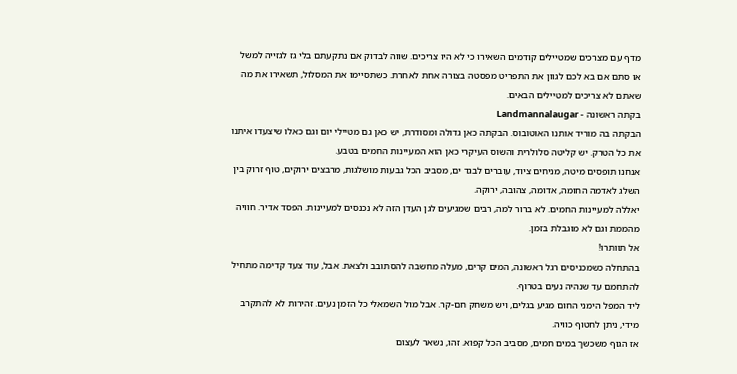מדף עם מצרכים שמטיילים קודמים השאירו כי לא היו צריכים. שווה לבדוק אם נתקעתם בלי גז לגזייה למשל או סתם אם בא לכם לגוון את התפריט מפסטה בצורה אחת לאחרת. כשתסיימו את המסלול, תשאירו את מה שאתם לא צריכים למטיילים הבאים.
בקתה ראשונה - Landmannalaugar
הבקתה בה מוריד אותנו האוטובוס. הבקתה כאן גדולה ומסודרת, יש כאן גם מטיילי יום וגם כאלו שיצעדו איתנו את כל הטרק. יש קליטה סלולרית והשוס העיקרי כאן הוא המעיינות החמים בטבע.
אנחנו תופסים מיטה, מניחים ציוד, עוברים לבגד ים, מסביב הכל גבעות מושלגות, מרבצים ירוקים, טוף זרוק בין השלג לאדמה החומה, אדומה, צהובה, ירוקה.
יאללה למעיינות החמים. לא ברור למה, רבים שמגיעים לגן העדן הזה לא נכנסים למעיינות. הפסד אדיר. חוויה מהממת וגם לא מוגבלת בזמן.
אל תוותרו!
בהתחלה כשמכניסים רגל ראשונה, המים קרים, מעלה מחשבה להסתובב ולצאת. אבל, עוד צעד קדימה מתחיל להתחמם עד שנהיה נעים בטרוף.
ליד המפל הימני החום מגיע בגלים, ויש משחק חם-קר. אבל מול השמאלי כל הזמן נעים. זהירות לא להתקרב מידי, ניתן לחטוף כוויה.
אז הגוף משכשך במים חמים, מסביב הכל קפוא. זהו, נשאר לעצום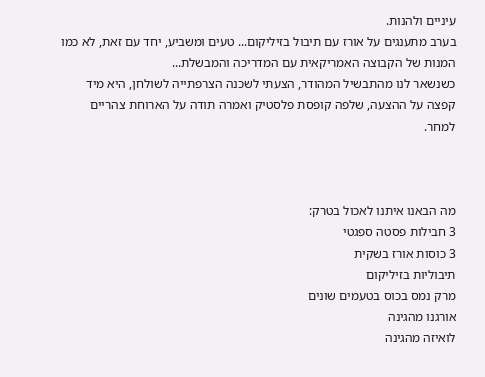עיניים ולהנות.
בערב מתענגים על אורז עם תיבול בזיליקום... טעים ומשביע, יחד עם זאת, לא כמו המנות של הקבוצה האמריקאית עם המדריכה והמבשלת...
כשנשאר לנו מהתבשיל המהודר, הצעתי לשכנה הצרפתייה לשולחן, היא מיד קפצה על ההצעה, שלפה קופסת פלסטיק ואמרה תודה על הארוחת צהריים למחר.



מה הבאנו איתנו לאכול בטרק:
3 חבילות פסטה ספגטי
3 כוסות אורז בשקית
תיבוליות בזיליקום
מרק נמס בכוס בטעמים שונים
אורגנו מהגינה
לואיזה מהגינה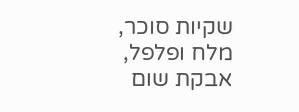שקיות סוכר, מלח ופלפל, אבקת שום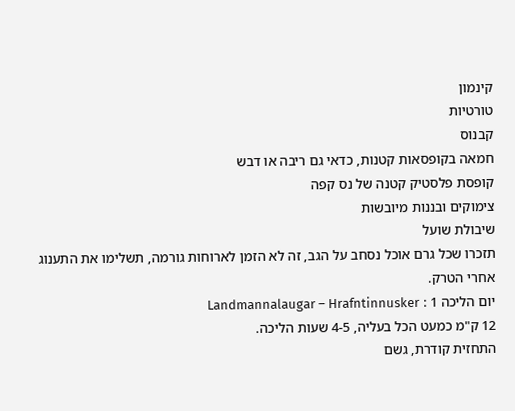קינמון
טורטיות
קבנוס
חמאה בקופסאות קטנות, כדאי גם ריבה או דבש
קופסת פלסטיק קטנה של נס קפה
צימוקים ובננות מיובשות
שיבולת שועל
תזכרו שכל גרם אוכל נסחב על הגב, זה לא הזמן לארוחות גורמה, תשלימו את התענוג אחרי הטרק.
יום הליכה 1 : Landmannalaugar – Hrafntinnusker
12 ק"מ כמעט הכל בעליה, 4-5 שעות הליכה.
התחזית קודרת, גשם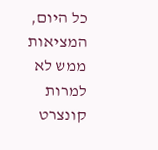כל היום, המציאות ממש לא
למרות קונצרט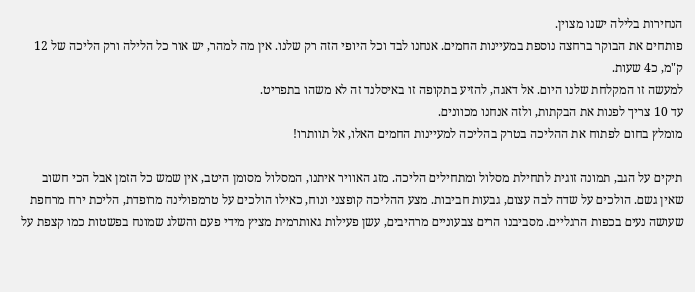הנחירות בלילה ישנו מצוין.
פותחים את הבוקר ברחצה נוספת במעיינות החמים. אנחנו לבד וכל היופי הזה רק שלנו. אין מה למהר, יש אור כל הלילה ורק הליכה של 12 ק"מ, כ4 שעות.
למעשה זו המקלחת שלנו היום. אל דאגה, להזיע בתקופה זו באיסלנד זה לא משהו בתפריט.
עד 10 צריך לפנות את הבקתות, ולזה אנחנו מכוונים.
מומלץ בחום לפתוח את ההליכה בטרק בהליכה למעיינות החמים האלו, אל תוותרו!

תיקים על הגב, תמונה זוגית לתחילת מסלול ומתחילים הליכה. מזג האוויר איתנו, המסלול מסומן היטב, אין שמש כל הזמן אבל הכי חשוב שאין גשם. הולכים על שדה לבה עצום, גבעות חביבות. מצע ההליכה קופצני ונוח, כאילו הולכים על טרמפולינה מרופדת, הליכת ירח מרחפת שעושה נעים בכפות הרגליים. מסביבנו הרים צבעוניים מרהיבים, עשן פעילות גאותרמית מציץ מידי פעם והשלג שמונח בפשטות כמו קצפת על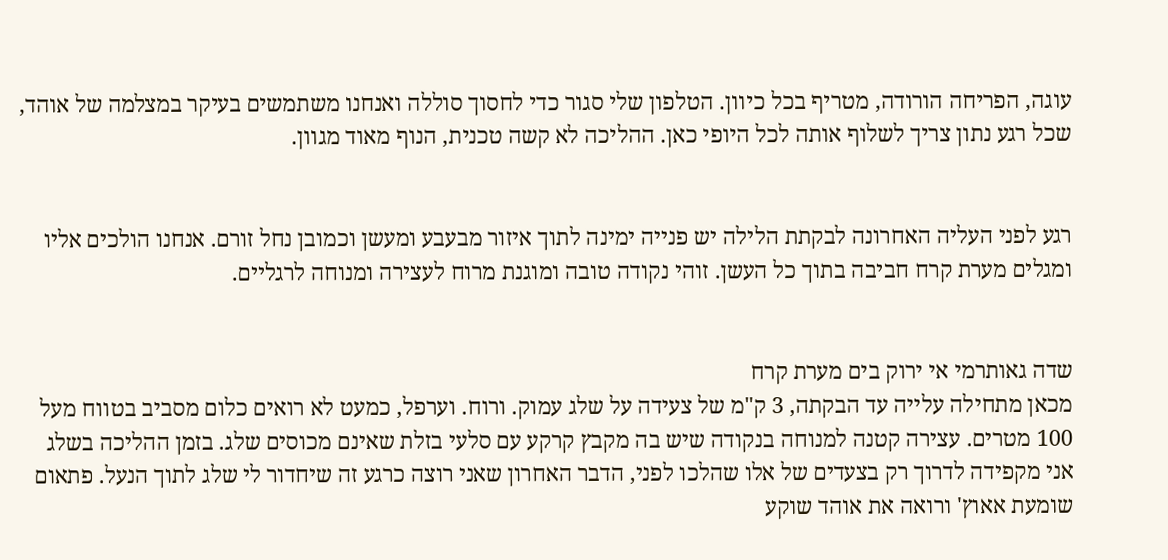עוגה, הפריחה הורודה, מטריף בכל כיוון. הטלפון שלי סגור כדי לחסוך סוללה ואנחנו משתמשים בעיקר במצלמה של אוהד, שכל רגע נתון צריך לשלוף אותה לכל היופי כאן. ההליכה לא קשה טכנית, הנוף מאוד מגוון.


רגע לפני העליה האחרונה לבקתת הלילה יש פנייה ימינה לתוך איזור מבעבע ומעשן וכמובן נחל זורם. אנחנו הולכים אליו ומגלים מערת קרח חביבה בתוך כל העשן. זוהי נקודה טובה ומוגנת מרוח לעצירה ומנוחה לרגליים.


שדה גאותרמי אי ירוק בים מערת קרח
מכאן מתחילה עלייה עד הבקתה, 3 ק"מ של צעידה על שלג עמוק. ורוח. וערפל, כמעט לא רואים כלום מסביב בטווח מעל 100 מטרים. עצירה קטנה למנוחה בנקודה שיש בה מקבץ קרקע עם סלעי בזלת שאינם מכוסים שלג. בזמן ההליכה בשלג אני מקפידה לדרוך רק בצעדים של אלו שהלכו לפני, הדבר האחרון שאני רוצה כרגע זה שיחדור לי שלג לתוך הנעל. פתאום שומעת אאוץ' ורואה את אוהד שוקע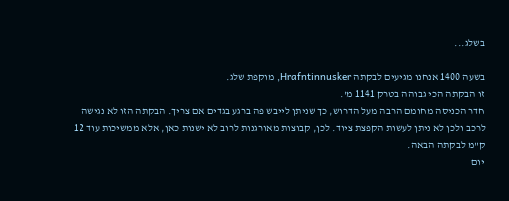בשלג...

בשעה 1400 אנחנו מגיעים לבקתה Hrafntinnusker, מוקפת שלג.
זו הבקתה הכי גבוהה בטרק 1141 מ'.
חדר הכניסה מחומם הרבה מעל הדרוש, כך שניתן לייבש פה ברגע בגדים אם צריך. הבקתה הזו לא נגישה לרכב ולכן לא ניתן לעשות הקפצת ציוד. לכן, קבוצות מאורגנות לרוב לא ישנות כאן, אלא ממשיכות עוד 12 ק"מ לבקתה הבאה.
יום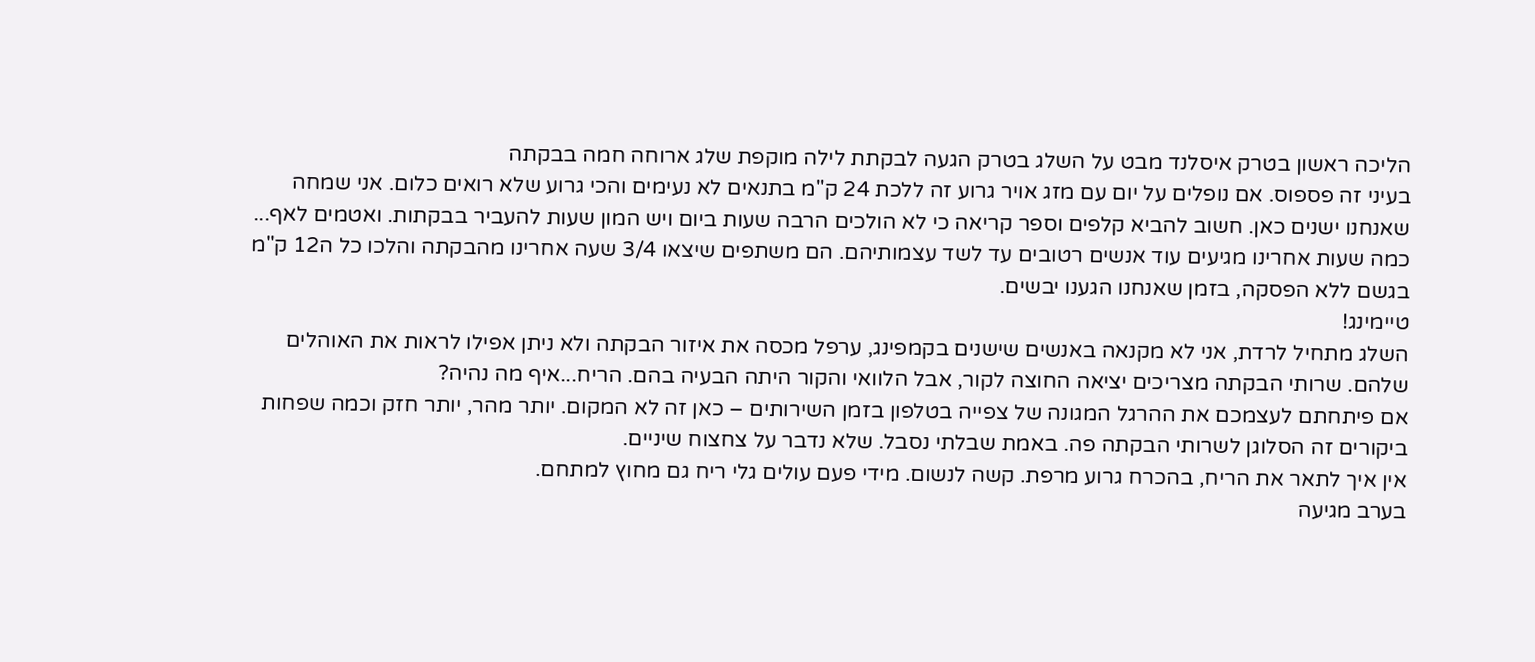הליכה ראשון בטרק איסלנד מבט על השלג בטרק הגעה לבקתת לילה מוקפת שלג ארוחה חמה בבקתה
בעיני זה פספוס. אם נופלים על יום עם מזג אויר גרוע זה ללכת 24 ק"מ בתנאים לא נעימים והכי גרוע שלא רואים כלום. אני שמחה שאנחנו ישנים כאן. חשוב להביא קלפים וספר קריאה כי לא הולכים הרבה שעות ביום ויש המון שעות להעביר בבקתות. ואטמים לאף...
כמה שעות אחרינו מגיעים עוד אנשים רטובים עד לשד עצמותיהם. הם משתפים שיצאו 3/4 שעה אחרינו מהבקתה והלכו כל ה12 ק"מ בגשם ללא הפסקה, בזמן שאנחנו הגענו יבשים.
טיימינג!
השלג מתחיל לרדת, אני לא מקנאה באנשים שישנים בקמפינג, ערפל מכסה את איזור הבקתה ולא ניתן אפילו לראות את האוהלים שלהם. שרותי הבקתה מצריכים יציאה החוצה לקור, אבל הלוואי והקור היתה הבעיה בהם. הריח...איף מה נהיה?
אם פיתחתם לעצמכם את ההרגל המגונה של צפייה בטלפון בזמן השירותים – כאן זה לא המקום. יותר מהר, יותר חזק וכמה שפחות ביקורים זה הסלוגן לשרותי הבקתה פה. באמת שבלתי נסבל. שלא נדבר על צחצוח שיניים.
אין איך לתאר את הריח, בהכרח גרוע מרפת. קשה לנשום. מידי פעם עולים גלי ריח גם מחוץ למתחם.
בערב מגיעה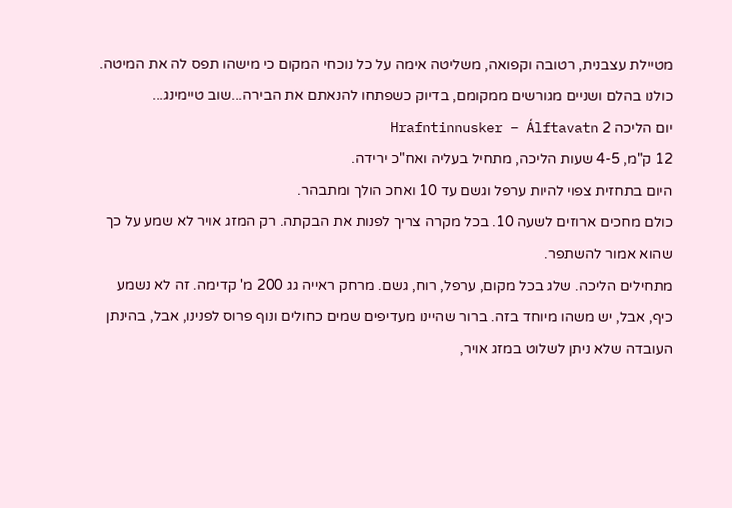מטיילת עצבנית, רטובה וקפואה, משליטה אימה על כל נוכחי המקום כי מישהו תפס לה את המיטה. כולנו בהלם ושניים מגורשים ממקומם, בדיוק כשפתחו להנאתם את הבירה...שוב טיימינג...
יום הליכה 2 Hrafntinnusker – Álftavatn
12 ק"מ, 4-5 שעות הליכה, מתחיל בעליה ואח"כ ירידה.
היום בתחזית צפוי להיות ערפל וגשם עד 10 ואחכ הולך ומתבהר.
כולם מחכים ארוזים לשעה 10. בכל מקרה צריך לפנות את הבקתה. רק המזג אויר לא שמע על כך שהוא אמור להשתפר.
מתחילים הליכה. שלג בכל מקום, ערפל, רוח, גשם. מרחק ראייה גג 200 מ' קדימה. זה לא נשמע כיף, אבל, יש משהו מיוחד בזה. ברור שהיינו מעדיפים שמים כחולים ונוף פרוס לפנינו, אבל, בהינתן העובדה שלא ניתן לשלוט במזג אויר,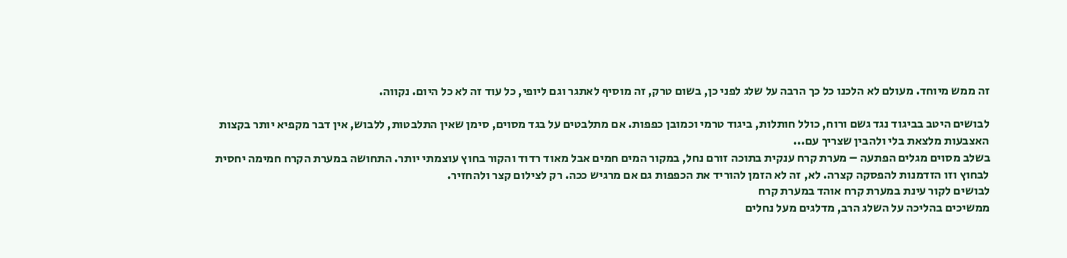זה ממש מיוחד. מעולם לא הלכנו כל כך הרבה על שלג לפני כן, בשום טרק, זה מוסיף לאתגר וגם ליופי, כל עוד זה לא כל היום. נקווה.

לבושים היטב בביגוד נגד גשם ורוח, כולל חותלות, ביגוד טרמי וכמובן כפפות. אם מתלבטים על בגד מסוים, סימן שאין התלבטות, ללבוש, אין דבר מקפיא יותר בקצות האצבעות מלצאת בלי ולהבין שצריך עם...
בשלב מסוים מגלים הפתעה – מערת קרח ענקית בתוכה זורם נחל, במקור המים חמים אבל מאוד רדוד והקור בחוץ עוצמתי יותר. התחושה במערת הקרח חמימה יחסית לבחוץ וזו הזדמנות להפסקה קצרה. לא, זה לא הזמן להוריד את הכפפות גם אם מרגיש ככה. רק לצילום קצר ולהחזיר.
לבושים לקור עינת במערת קרח אוהד במערת קרח
ממשיכים בהליכה על השלג הרב, מדלגים מעל נחלים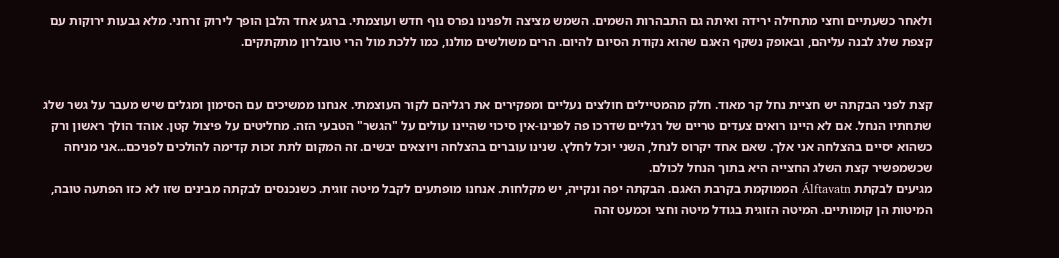ולאחר כשעתיים וחצי מתחילה ירידה ואיתה גם התבהרות השמים. השמש מציצה ולפנינו נפרס נוף חדש ועוצמתי. ברגע אחד הלבן הופך לירוק זרחני. מלא גבעות ירוקות עם קצפת שלג לבנה עליהם, ובאופק נשקף האגם שהוא נקודת הסיום להיום. הרים משולשים מולנו, כמו ללכת מול הרי טובלרון מתקתקים.


קצת לפני הבקתה יש חציית נחל קר מאוד. חלק מהמטיילים חולצים נעליים ומפקירים את רגליהם לקור העוצמתי. אנחנו ממשיכים עם הסימון ומגלים שיש מעבר על גשר שלג שתחתיו הנחל. אם לא היינו רואים צעדים טריים של רגליים שדרכו פה לפנינו-אין סיכוי שהיינו עולים על "הגשר" הטבעי הזה. מחליטים על פיצול קטן. אוהד הולך ראשון ורק כשהוא יסיים בהצלחה אני אלך. שאם אחד יקרוס לנחל, השני יוכל לחלץ. שנינו עוברים בהצלחה ויוצאים יבשים. זה המקום לתת זכות קדימה להולכים לפניכם...אני מניחה שכשמפשיר קצת השלג החצייה היא בתוך הנחל לכולם.
מגיעים לבקתת Álftavatn הממוקמת בקרבת האגם. הבקתה יפה ונקייה, יש מקלחות. אנחנו מופתעים לקבל מיטה זוגית. כשנכנסים לבקתה מבינים שזו לא כזו הפתעה טובה, המיטות הן קומותיים. המיטה הזוגית בגודל מיטה וחצי וכמעט זהה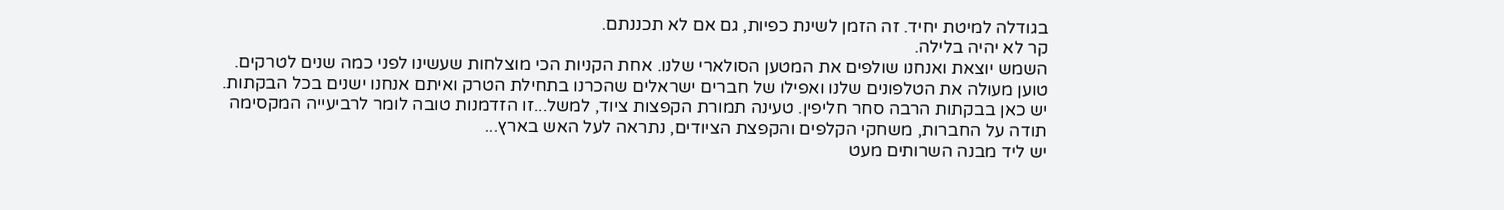בגודלה למיטת יחיד. זה הזמן לשינת כפיות, גם אם לא תכננתם.
קר לא יהיה בלילה.
השמש יוצאת ואנחנו שולפים את המטען הסולארי שלנו. אחת הקניות הכי מוצלחות שעשינו לפני כמה שנים לטרקים. טוען מעולה את הטלפונים שלנו ואפילו של חברים ישראלים שהכרנו בתחילת הטרק ואיתם אנחנו ישנים בכל הבקתות. יש כאן בבקתות הרבה סחר חליפין. טעינה תמורת הקפצות ציוד, למשל...זו הזדמנות טובה לומר לרביעייה המקסימה תודה על החברות, משחקי הקלפים והקפצת הציודים, נתראה לעל האש בארץ...
יש ליד מבנה השרותים מעט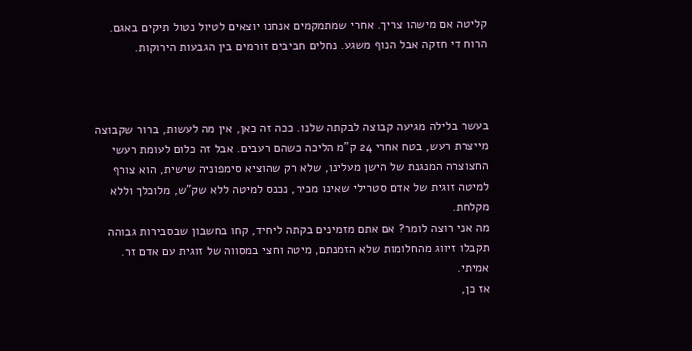קליטה אם מישהו צריך. אחרי שמתמקמים אנחנו יוצאים לטיול נטול תיקים באגם.
הרוח די חזקה אבל הנוף משגע. נחלים חביבים זורמים בין הגבעות הירוקות.



בעשר בלילה מגיעה קבוצה לבקתה שלנו. ככה זה כאן, אין מה לעשות, ברור שקבוצה מייצרת רעש, בטח אחרי 24 ק"מ הליכה כשהם רעבים. אבל זה כלום לעומת רעשי החצוצרה המנגנת של הישן מעלינו, שלא רק שהוציא סימפוניה שישית, הוא צורף למיטה זוגית של אדם סטרילי שאינו מכיר, נכנס למיטה ללא שק"ש, מלוכלך וללא מקלחת.
מה אני רוצה לומר? אם אתם מזמינים בקתה ליחיד, קחו בחשבון שבסבירות גבוהה תקבלו זיווג מהחלומות שלא הזמנתם, מיטה וחצי במסווה של זוגית עם אדם זר. אמיתי.
אז כן,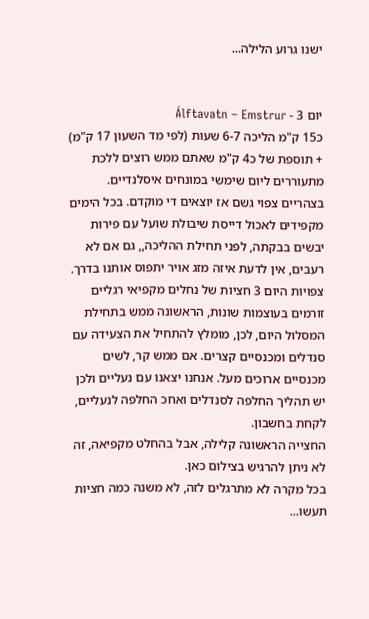ישנו גרוע הלילה...


יום 3 - Álftavatn – Emstrur
כ15 ק"מ הליכה 6-7 שעות (לפי מד השעון 17 ק"מ) + תוספת של כ4 ק"מ שאתם ממש רוצים ללכת
מתעוררים ליום שימשי במונחים איסלנדיים.
בצהריים צפוי גשם אז יוצאים די מוקדם. בכל הימים מקפידים לאכול דייסת שיבולת שועל עם פירות יבשים בבקתה, לפני תחילת ההליכה,, גם אם לא רעבים, אין לדעת איזה מזג אויר יתפוס אותנו בדרך.
צפויות היום 3 חציות של נחלים מקפיאי רגליים זורמים בעוצמות שונות, הראשונה ממש בתחילת המסלול היום, לכן, מומלץ להתחיל את הצעידה עם סנדלים ומכנסיים קצרים. אם ממש קר, לשים מכנסיים ארוכים מעל. אנחנו יצאנו עם נעליים ולכן יש תהליך החלפה לסנדלים ואחכ החלפה לנעליים, לקחת בחשבון.
החצייה הראשונה קלילה, אבל בהחלט מקפיאה, זה לא ניתן להרגיש בצילום כאן.
בכל מקרה לא מתרגלים לזה, לא משנה כמה חציות תעשו...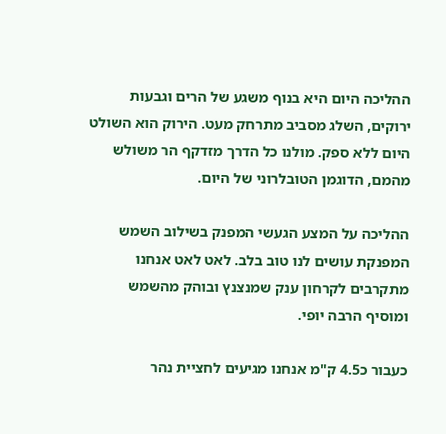ההליכה היום היא בנוף משגע של הרים וגבעות ירוקים, השלג מסביב מתרחק מעט. הירוק הוא השולט היום ללא ספק. מולנו כל הדרך מזדקף הר משולש מהמם, הדוגמן הטובלרוני של היום.

ההליכה על המצע הגעשי המפנק בשילוב השמש המפנקת עושים לנו טוב בלב. לאט לאט אנחנו מתקרבים לקרחון ענק שמנצנץ ובוהק מהשמש ומוסיף הרבה יופי.

כעבור כ4.5 ק"מ אנחנו מגיעים לחציית נהר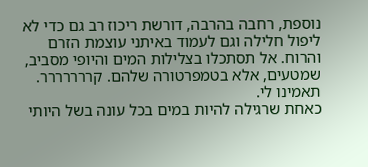נוספת, רחבה בהרבה, דורשת ריכוז רב גם כדי לא ליפול חלילה וגם לעמוד באיתני עוצמת הזרם והרוח. אל תסתכלו בצלילות המים והיופי מסביב, שמטעים, אלא בטמפרטורה שלהם. קררררררר. תאמינו לי.
כאחת שרגילה להיות במים בכל עונה בשל היותי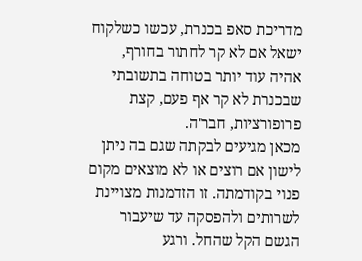מדריכת סאפ בכנרת, עכשו כשלקוח ישאל אם לא קר לחתור בחורף, אהיה עוד יותר בטוחה בתשובתי שבכנרת לא קר אף פעם, קצת פרופורציות, חבר'ה.
מכאן מגיעים לבקתה שגם בה ניתן לישון אם רוצים או לא מוצאים מקום פנוי בקודמתה. זו הזדמנות מצויינת לשרותים ולהפסקה עד שיעבור הגשם הקל שהחל. ורגע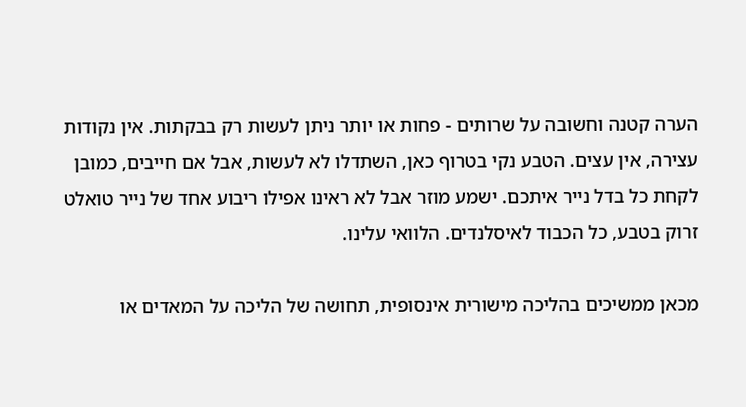הערה קטנה וחשובה על שרותים - פחות או יותר ניתן לעשות רק בבקתות. אין נקודות עצירה, אין עצים. הטבע נקי בטרוף כאן, השתדלו לא לעשות, אבל אם חייבים, כמובן לקחת כל בדל נייר איתכם. ישמע מוזר אבל לא ראינו אפילו ריבוע אחד של נייר טואלט זרוק בטבע, כל הכבוד לאיסלנדים. הלוואי עלינו.

מכאן ממשיכים בהליכה מישורית אינסופית, תחושה של הליכה על המאדים או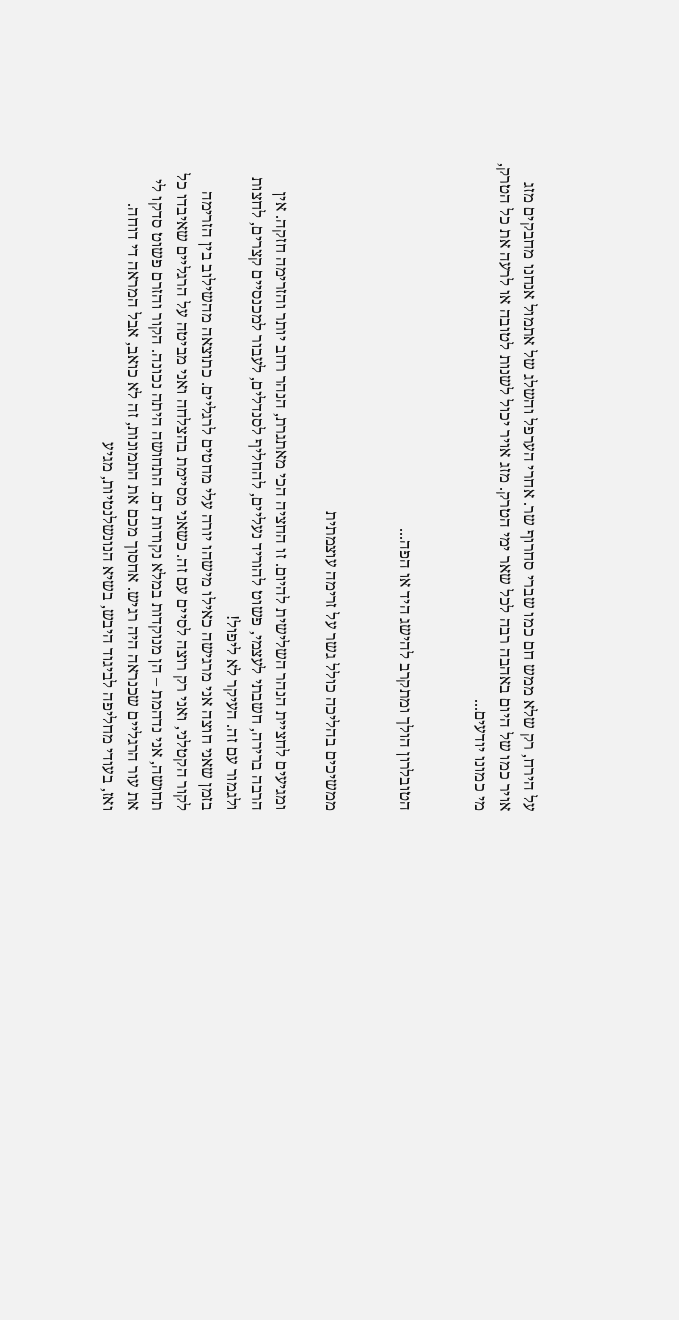על הירח, רק שלא ממש חם כמו שברי סחרוף שר. אחרי הערפל והשלג של אתמול אנחנו מחבקים מזג אויר כמו של היום באהבה רבה לכל שאר ימי הטרק. מזג אויר יכול לשנות לטובה או לרעה את כל הטרק, מי כמונו יודעים...


הטובלרון הולך ומתקרב להישג היד או הפה...


ממשיכים בהליכה כולל גשר על זרימה עוצמתית

ומגיעים לחציית הנהר השלישית להיום. זו החציה הכי מאתגרת, הנהר רחב יותר והזרימה חזקה. אין הרבה ברירה, חשבתי לעצמי, פשוט להוריד נעליים, להחליף לסנדלים, לעבור למכנסיים קצרים, לחצות ולגמור עם זה. העיקר לא ליפול!
בזמן שאני חוצה אני מרגישה כאילו מישהו יורה עלי מחטים לרגליים. כתוצאה מהשילוב בין הזרימה לקור הקטלני, ואני רק רוצה לסיים עם זה. כשאני מסיימת בהצלחה ואני מביטה על הרגליים שאיבדו כל תחושה, אני נדהמת – הן מנוקדות במלא נקודות דם. התחושה היתה נכונה. הקור והזרם פשוט סדקו לי את עור הרגליים שכנראה היה רגיש. אחסוך מכם את התמונות, זה לא כואב, אבל המראה די דוחה.
ואז, בעודי מחליפה לביגוד היבש, בשיא הנונשלנטיות, מגיע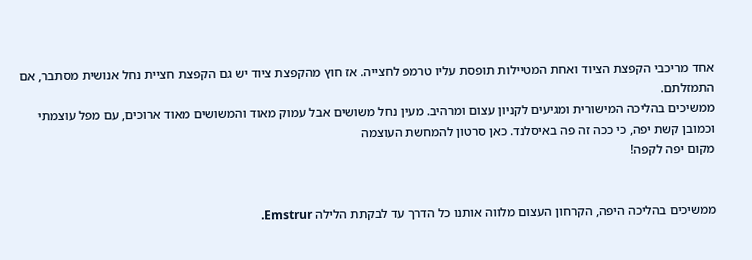אחד מריכבי הקפצת הציוד ואחת המטיילות תופסת עליו טרמפ לחצייה. אז חוץ מהקפצת ציוד יש גם הקפצת חציית נחל אנושית מסתבר, אם התמזלתם.
ממשיכים בהליכה המישורית ומגיעים לקניון עצום ומרהיב. מעין נחל משושים אבל עמוק מאוד והמשושים מאוד ארוכים, עם מפל עוצמתי וכמובן קשת יפה, כי ככה זה פה באיסלנד. כאן סרטון להמחשת העוצמה
מקום יפה לקפה!


ממשיכים בהליכה היפה, הקרחון העצום מלווה אותנו כל הדרך עד לבקתת הלילה Emstrur.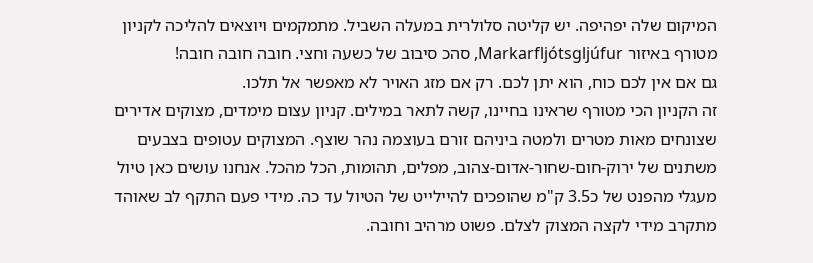המיקום שלה יפהיפה. יש קליטה סלולרית במעלה השביל. מתמקמים ויוצאים להליכה לקניון מטורף באיזור Markarfljótsgljúfur, סהכ סיבוב של כשעה וחצי. חובה חובה חובה!
גם אם אין לכם כוח, הוא יתן לכם. רק אם מזג האויר לא מאפשר אל תלכו.
זה הקניון הכי מטורף שראינו בחיינו, קשה לתאר במילים. קניון עצום מימדים, מצוקים אדירים שצונחים מאות מטרים ולמטה ביניהם זורם בעוצמה נהר שוצף. המצוקים עטופים בצבעים משתנים של ירוק-חום-שחור-אדום-צהוב, מפלים, תהומות, הכל מהכל. אנחנו עושים כאן טיול מעגלי מהפנט של כ3.5 ק"מ שהופכים להיילייט של הטיול עד כה. מידי פעם התקף לב שאוהד מתקרב מידי לקצה המצוק לצלם. פשוט מרהיב וחובה.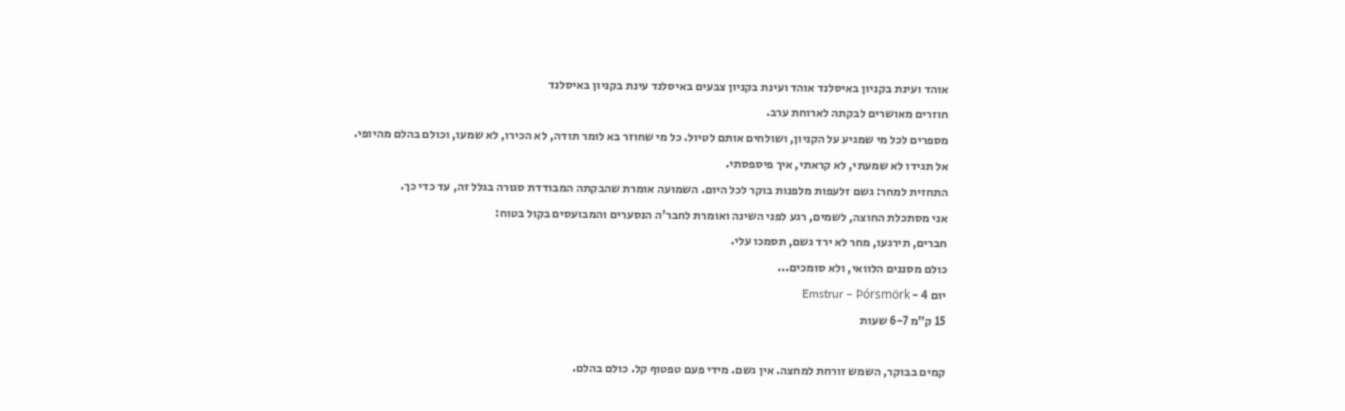אוהד ועינת בקניון באיסלנד אוהד ועינת בקניון צבעים באיסלנד עינת בקניון באיסלנד
חוזרים מאושרים לבקתה לארוחת ערב.
מספרים לכל מי שמגיע על הקניון, ושולחים אותם לטיול. כל מי שחוזר בא לומר תודה, לא הכירו, לא שמעו, וכולם בהלם מהיופי.
אל תגידו לא שמעתי, לא קראתי, איך פיספסתי.
התחזית למחר: גשם זלעפות מלפנות בוקר לכל היום. השמועה אומרת שהבקתה המבודדת סגורה בגלל זה, עד כדי כך.
אני מסתכלת החוצה, לשמים, רגע לפני השינה ואומרת לחבר'ה הנסערים והמבועסים בקול בטוח:
חברים, תירגעו, מחר לא ירד גשם, תסמכו עלי.
כולם מסננים הלוואי, ולא סומכים...
יום 4 - Emstrur – Þórsmörk
15 ק"מ 6-7 שעות

קמים בבוקר, השמש זורחת למחצה. אין גשם. מידי פעם טפטוף קל. כולם בהלם.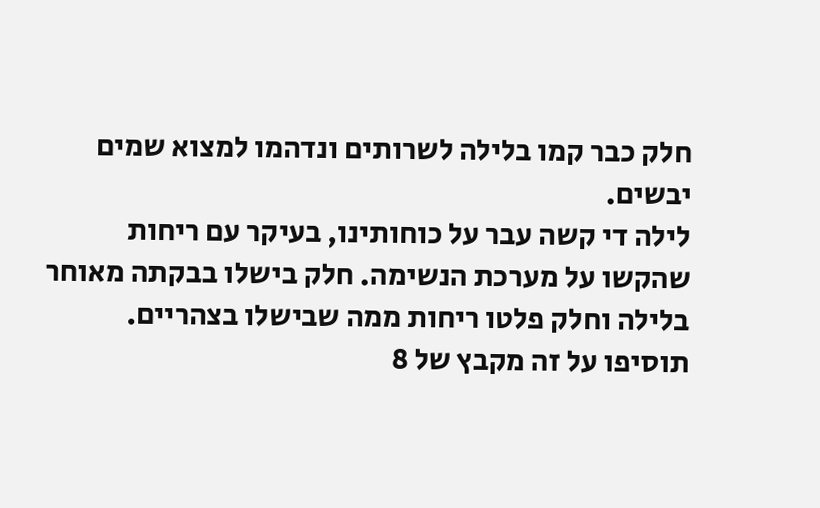חלק כבר קמו בלילה לשרותים ונדהמו למצוא שמים יבשים.
לילה די קשה עבר על כוחותינו, בעיקר עם ריחות שהקשו על מערכת הנשימה. חלק בישלו בבקתה מאוחר בלילה וחלק פלטו ריחות ממה שבישלו בצהריים.
תוסיפו על זה מקבץ של 8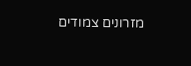מזרונים צמודים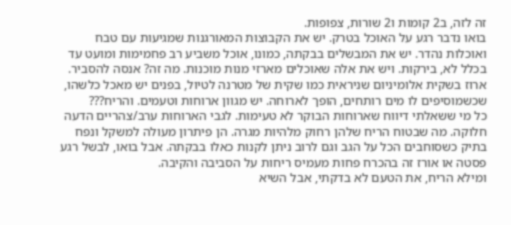זה לזה, ב2 קומות ו2 שורות, צפופות.
בואו נדבר רגע על האוכל בטרק. יש את הקבוצות המאורגנות שמגיעות עם טבח ואוכלות נהדר. יש את המבשלים בבקתה, כמונו, אוכל משביע רב פחמימות ומועט עד בכלל לא, בירקות. ויש את אלה שאוכלים מארזי מנות מוכנות. מה זה? אנסה להסביר. ארוז בשקית אלומיניום שניראית כמו שקית של מטרנה לטיול, בפנים יש מאכל כלשהו, שכשמוסיפים לו מים רותחים, הופך לארוחה. יש מגוון ארוחות וטעמים. והריח???
כל מי ששאלתי דיווח שארוחות הבוקר לא טעימות. לגבי הארוחות ערב/צהריים הדעה חלוקה. מה שבטוח הריח שלהן רחוק מלהיות מגרה. הן פיתרון מעולה למשקל ונפח בתיק כשסוחבים הכל על הגב וגם לרוב ניתן לקנות כאלו בבקתה. אבל בואו, לבשל רגע פסטה או אורז זה בהכרח פחות מעמיס ריחות על הסביבה והקיבה.
ומילא הריח, את הטעם לא בדקתי, אבל השיא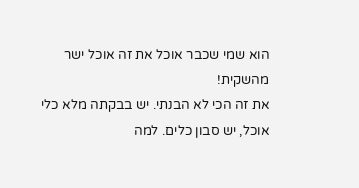הוא שמי שכבר אוכל את זה אוכל ישר מהשקית!
את זה הכי לא הבנתי. יש בבקתה מלא כלי אוכל, יש סבון כלים. למה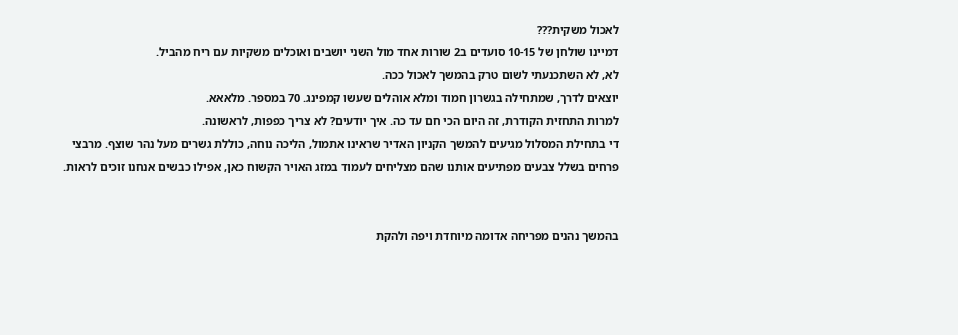לאכול משקית???
דמיינו שולחן של 10-15 סועדים ב2 שורות אחד מול השני יושבים ואוכלים משקיות עם ריח מהביל.
לא, לא השתכנעתי לשום טרק בהמשך לאכול ככה.
יוצאים לדרך, שמתחילה בגשרון חמוד ומלא אוהלים שעשו קמפינג. 70 במספר. מלאאא.
למרות התחזית הקודרת, זה היום הכי חם עד כה. איך יודעים? לא צריך כפפות, לראשונה.
די בתחילת המסלול מגיעים להמשך הקניון האדיר שראינו אתמול, הליכה נוחה, כוללת גשרים מעל נהר שוצף. מרבצי פרחים בשלל צבעים מפתיעים אותנו שהם מצליחים לעמוד במזג האויר הקשוח כאן, אפילו כבשים אנחנו זוכים לראות.


בהמשך נהנים מפריחה אדומה מיוחדת ויפה ולהקת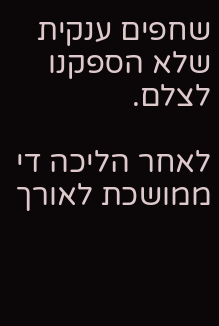שחפים ענקית שלא הספקנו לצלם.

לאחר הליכה די ממושכת לאורך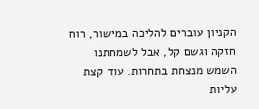הקניון עוברים להליכה במישור, רוח חזקה וגשם קל, אבל לשמחתנו השמש מנצחת בתחרות. עוד קצת עליות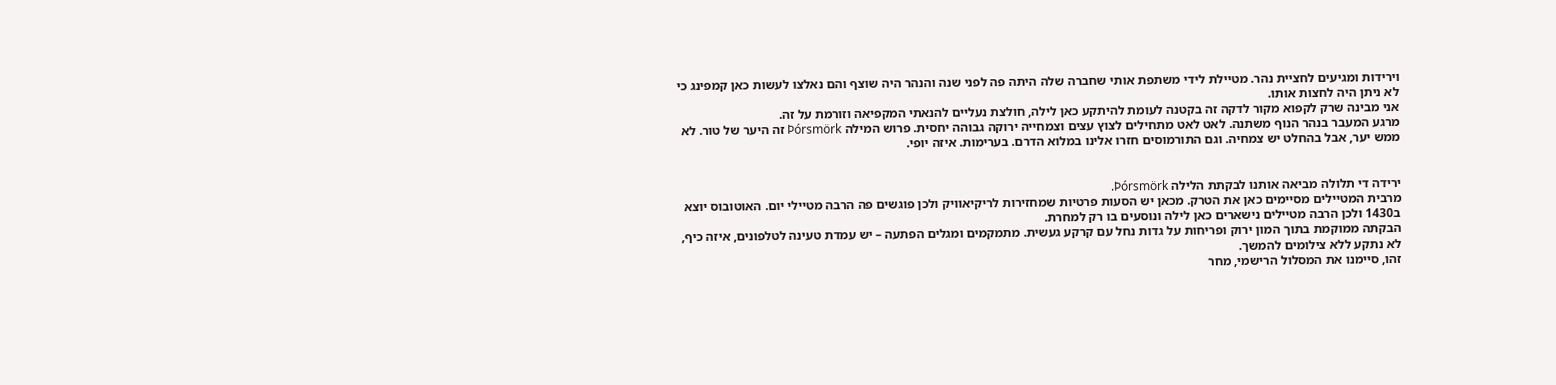וירידות ומגיעים לחציית נהר. מטיילת לידי משתפת אותי שחברה שלה היתה פה לפני שנה והנהר היה שוצף והם נאלצו לעשות כאן קמפינג כי לא ניתן היה לחצות אותו.
אני מבינה שרק לקפוא מקור לדקה זה בקטנה לעומת להיתקע כאן לילה, חולצת נעליים להנאתי המקפיאה וזורמת על זה.
מרגע המעבר בנהר הנוף משתנה. לאט לאט מתחילים לצוץ עצים וצמחייה ירוקה גבוהה יחסית. פרוש המילה Þórsmörk זה היער של טור. לא ממש יער, אבל בהחלט יש צמחיה. וגם התורמוסים חזרו אלינו במלוא הדרם. בערימות. איזה יופי.


ירידה די תלולה מביאה אותנו לבקתת הלילה Þórsmörk.
מרבית המטיילים מסיימים כאן את הטרק. מכאן יש הסעות פרטיות שמחזירות לריקיאוויק ולכן פוגשים פה הרבה מטיילי יום. האוטובוס יוצא ב1430 ולכן הרבה מטיילים נישארים כאן לילה ונוסעים בו רק למחרת.
הבקתה ממוקמת בתוך המון ירוק ופריחות על גדות נחל עם קרקע געשית. מתמקמים ומגלים הפתעה – יש עמדת טעינה לטלפונים, איזה כיף, לא נתקע ללא צילומים להמשך.
זהו, סיימנו את המסלול הרישמי, מחר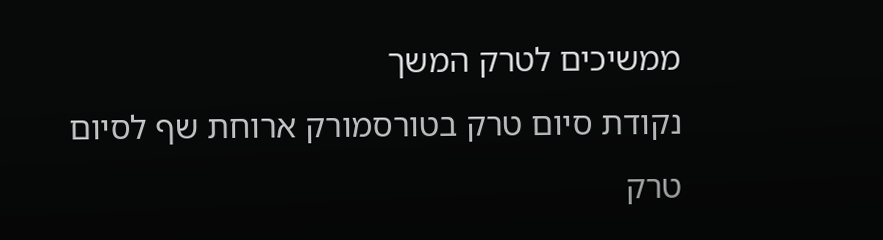ממשיכים לטרק המשך
נקודת סיום טרק בטורסמורק ארוחת שף לסיום טרק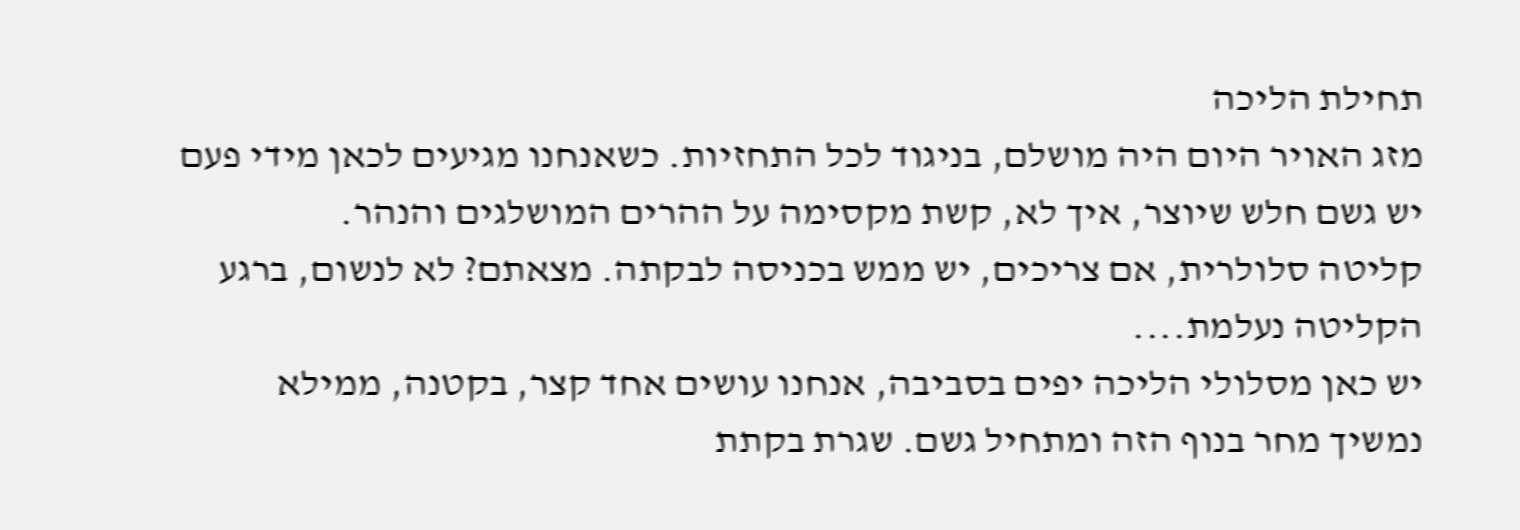תחילת הליכה
מזג האויר היום היה מושלם, בניגוד לכל התחזיות. כשאנחנו מגיעים לכאן מידי פעם יש גשם חלש שיוצר, איך לא, קשת מקסימה על ההרים המושלגים והנהר.
קליטה סלולרית, אם צריכים, יש ממש בכניסה לבקתה. מצאתם? לא לנשום, ברגע הקליטה נעלמת....
יש כאן מסלולי הליכה יפים בסביבה, אנחנו עושים אחד קצר, בקטנה, ממילא נמשיך מחר בנוף הזה ומתחיל גשם. שגרת בקתת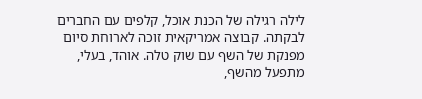לילה רגילה של הכנת אוכל, קלפים עם החברים לבקתה. קבוצה אמריקאית זוכה לארוחת סיום מפנקת של השף עם שוק טלה. אוהד, בעלי, מתפעל מהשף,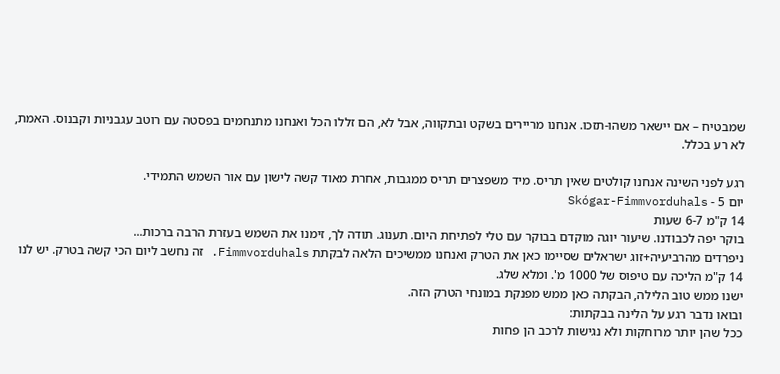שמבטיח – אם יישאר משהו-תזכו. אנחנו מריירים בשקט ובתקווה, אבל לא, הם זללו הכל ואנחנו מתנחמים בפסטה עם רוטב עגבניות וקבנוס. האמת, לא רע בכלל.

רגע לפני השינה אנחנו קולטים שאין תריס. מיד משפצרים תריס ממגבות, אחרת מאוד קשה לישון עם אור השמש התמידי.
יום 5 - Skógar-Fimmvorduhals
14 ק"מ 6-7 שעות
בוקר יפה לכבודנו. שיעור יוגה מוקדם בבוקר עם טלי לפתיחת היום. תענוג. תודה לך, זימנו את השמש בעזרת הרבה ברכות...
ניפרדים מהרביעיה+זוג ישראלים שסיימו כאן את הטרק ואנחנו ממשיכים הלאה לבקתת Fimmvorduhals. זה נחשב ליום הכי קשה בטרק. יש לנו 14 ק"מ הליכה עם טיפוס של 1000 מ'. ומלא שלג.
ישנו ממש טוב הלילה, הבקתה כאן ממש מפנקת במונחי הטרק הזה.
ובואו נדבר רגע על הלינה בבקתות:
ככל שהן יותר מרוחקות ולא נגישות לרכב הן פחות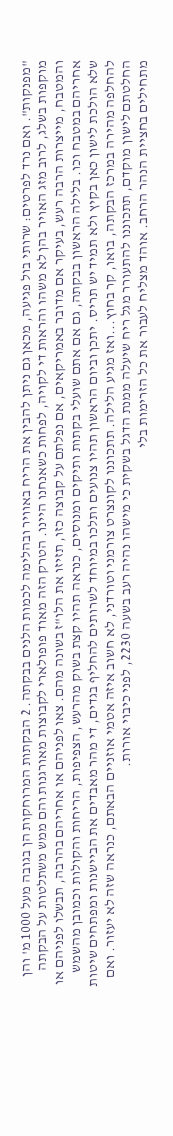"מפנקות". ואם נרד לפרטים: שרותי בול פגיעה, מכאן גם ניתן להבין את הריח באוויר ובהלימה לכמות הלנים בבקתה. 2 הבקתות המרוחקות הן בגובה מעל 1000 מ' והן מוקפות בשלג, לרוב מזג האויר בהן לא משהו והראות די לקויה, לפחות כשאנחנו היינו. הטרק הזה מאוד פופולארי לקבוצות מאורגנות והם ממש משתלטות על הבקתה והמטבח, מייצרות הרבה רעש, בעיקר אם מדובר באמריקאים, אם נפלתם על קבוצה כזו, תזיזו את הלו"ז בשונה מהם. צאו לפניהם או אחריהם בהרבה, תבשלו לפניהם או אחריהם במטבח וכו. בלילה הראשון בבקתה, גם אם אתם שועלי בקתות ותיקים ומנוסים, כנראה תהיו קצת בשוק מהרעש, הצפיפות, הריחות והקולות וכמובן מהשמש שלא הולכת לישון כאן בקיץ ולא תמיד יש תריס. יתכן וביום הראשון תהיו צנועים ותלכו במיוחד לשרותים להחליף בגדים, די מהר מאבדים את הביישנות ומפתחים שיטות להחלפה מהירה במרכז הבקתה, בואו, קר בחוץ...ואז מגיע הלילה. תתכוננו לקונצרט צורמני וטורדני, לא חשוב איזה אטמי אוזניים הבאתם, כנראה שזה לא יעזור. ואם החלטתם לישון מוקדם, תתכוננו להתעורר מגל ריח שיעלה ממנת הדגל בשקית כי מישהו נהיה רעב בשעה 2230, לפני כיבוי אורות.
מתחילים בחציית הנהר הרחב. אוהד מצליח לעבור את כל הזרימות בלי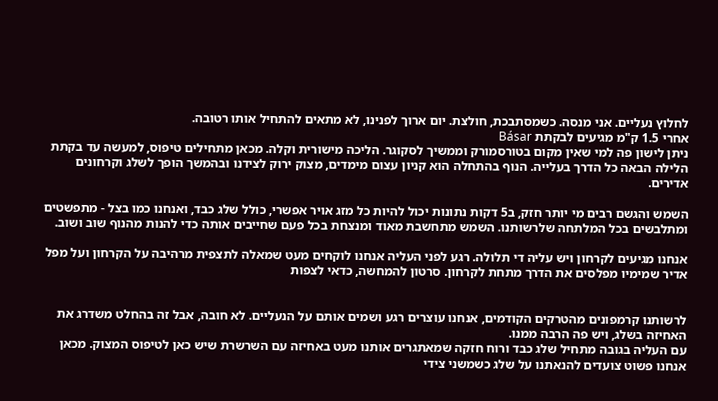לחלוץ נעליים. אני מנסה. כשמסתבכת, חולצת. יום ארוך לפנינו, לא מתאים להתחיל אותו רטובה.
אחרי 1.5 ק"מ מגיעים לבקתת Básar
ניתן לישון פה למי שאין מקום בטורסמורק וממשיך לסקוגר. הליכה מישורית וקלה. מכאן מתחילים טיפוס, למעשה עד בקתת הלילה הבאה כל הדרך בעלייה. הנוף בהתחלה הוא קניון עצום מימדים, מצוק ירוק לצידנו ובהמשך הופך לשלג וקרחונים אדירים.

השמש והגשם רבים מי יותר חזק, ב5 דקות נתונות יכול להיות כל מזג אויר אפשרי, כולל שלג כבד, ואנחנו כמו בצל - מתפשטים ומתלבשים בכל המלתחה שלרשותנו. השמש מתחשבת מאוד ומנצחת בכל פעם שחייבים אותה כדי להנות מהנוף שוב ושוב.

אנחנו מגיעים לקרחון ויש עליה די תלולה. רגע לפני העליה אנחנו לוקחים מעט שמאלה לתצפית מרהיבה על הקרחון ועל מפל אדיר שמימיו מפלסים את הדרך מתחת לקרחון. סרטון להמחשה, כדאי לצפות


לרשותנו קרמפונים מהטרקים הקודמים, אנחנו עוצרים רגע ושמים אותם על הנעליים. לא חובה, אבל זה בהחלט משדרג את האחיזה בשלג, ויש פה הרבה ממנו.
עם העליה בגובה מתחיל שלג כבד ורוח חזקה שמאתגרים אותנו מעט באחיזה עם השרשרת שיש כאן לטיפוס המצוק. מכאן אנחנו פשוט צועדים להנאתנו על שלג כשמשני צידי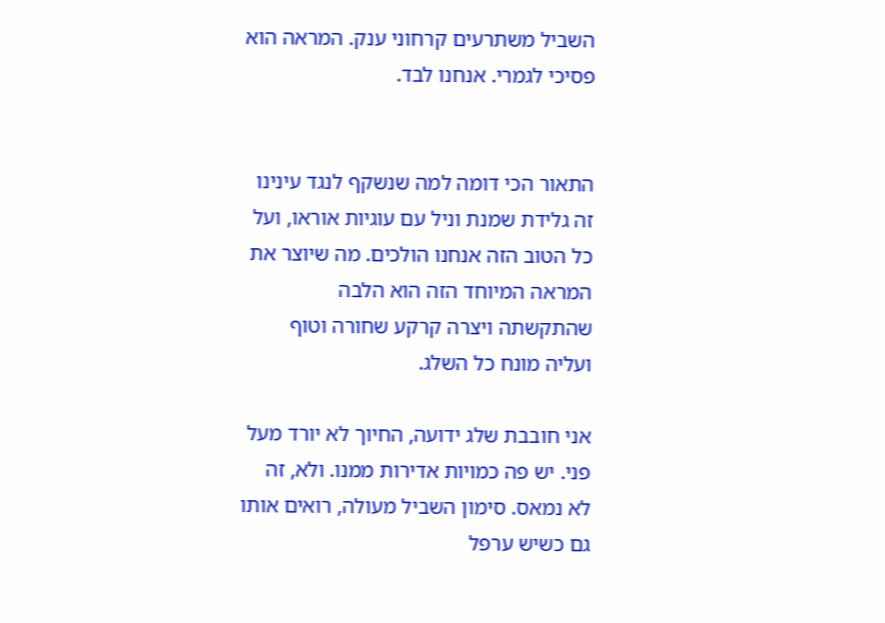השביל משתרעים קרחוני ענק. המראה הוא פסיכי לגמרי. אנחנו לבד.


התאור הכי דומה למה שנשקף לנגד עינינו זה גלידת שמנת וניל עם עוגיות אוראו, ועל כל הטוב הזה אנחנו הולכים. מה שיוצר את המראה המיוחד הזה הוא הלבה שהתקשתה ויצרה קרקע שחורה וטוף ועליה מונח כל השלג.

אני חובבת שלג ידועה, החיוך לא יורד מעל פני. יש פה כמויות אדירות ממנו. ולא, זה לא נמאס. סימון השביל מעולה, רואים אותו גם כשיש ערפל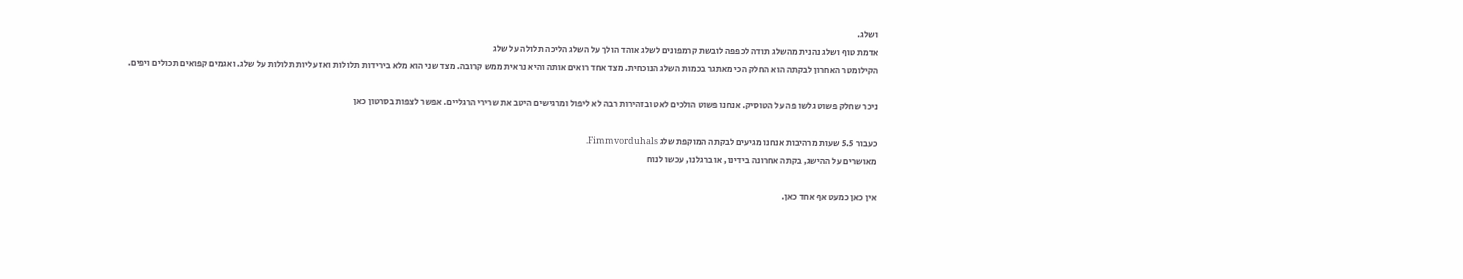ושלג.
אדמת טוף ושלג נהנית מהשלג תודה לכפפה לובשת קרמפונים לשלג אוהד הולך על השלג הליכה תלולה על שלג
הקילומטר האחרון לבקתה הוא החלק הכי מאתגר בכמות השלג הנוכחית. מצד אחד רואים אותה והיא נראית ממש קרובה. מצד שני הוא מלא בירידות תלולות ואז עליות תלולות על שלג. ואגמים קפואים תכולים ויפים.

ניכר שחלק פשוט גלשו פה על הטוסיק. אנחנו פשוט הולכים לאט ובזהירות רבה לא ליפול ומרגישים היטב את שרירי הרגליים. אפשר לצפות בסרטון כאן

כעבור 5.5 שעות מרהיבות אנחנו מגיעים לבקתה המוקפת שלג Fimmvorduhals.
מאושרים על ההישג, בקתה אחרונה בידינו, או ברגלנו, עכשו לנוח

אין כאן כמעט אף אחד כאן.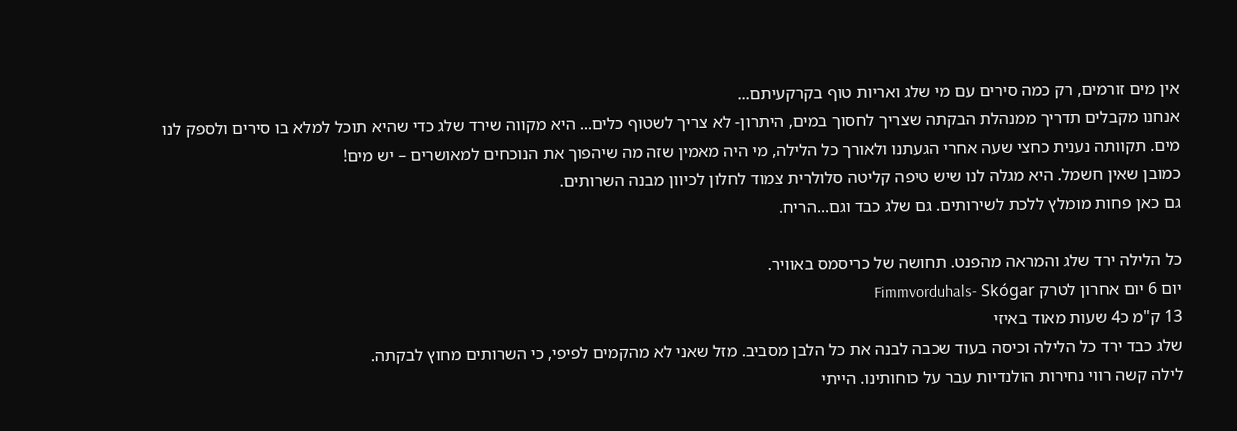אין מים זורמים, רק כמה סירים עם מי שלג ואריות טוף בקרקעיתם...
אנחנו מקבלים תדריך ממנהלת הבקתה שצריך לחסוך במים, היתרון- לא צריך לשטוף כלים... היא מקווה שירד שלג כדי שהיא תוכל למלא בו סירים ולספק לנו מים. תקוותה נענית כחצי שעה אחרי הגעתנו ולאורך כל הלילה, מי היה מאמין שזה מה שיהפוך את הנוכחים למאושרים – יש מים!
כמובן שאין חשמל. היא מגלה לנו שיש טיפה קליטה סלולרית צמוד לחלון לכיוון מבנה השרותים.
גם כאן פחות מומלץ ללכת לשירותים. גם שלג כבד וגם...הריח.

כל הלילה ירד שלג והמראה מהפנט. תחושה של כריסמס באוויר.
יום 6 יום אחרון לטרק Fimmvorduhals- Skógar
13 ק"מ כ4 שעות מאוד באיזי
שלג כבד ירד כל הלילה וכיסה בעוד שכבה לבנה את כל הלבן מסביב. מזל שאני לא מהקמים לפיפי, כי השרותים מחוץ לבקתה.
לילה קשה רווי נחירות הולנדיות עבר על כוחותינו. הייתי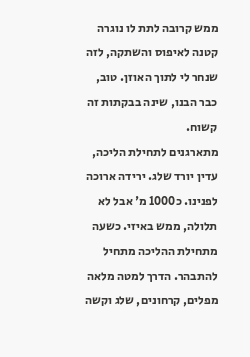ממש קרובה לתת לו נוגרה קטנה לאיפוס והשתקה, לזה שנחר לי לתוך האוזן. טוב, כבר הבנו, שינה בבקתות זה קשוח.
מתארגנים לתחילת הליכה, עדין יורד שלג. ירידה ארוכה לפנינו. כ1000 מ' אבל לא תלולה, ממש באיזי. כשעה מתחילת ההליכה מתחיל להתבהר. הדרך למטה מלאה מפלים, קרחונים, שלג וקשה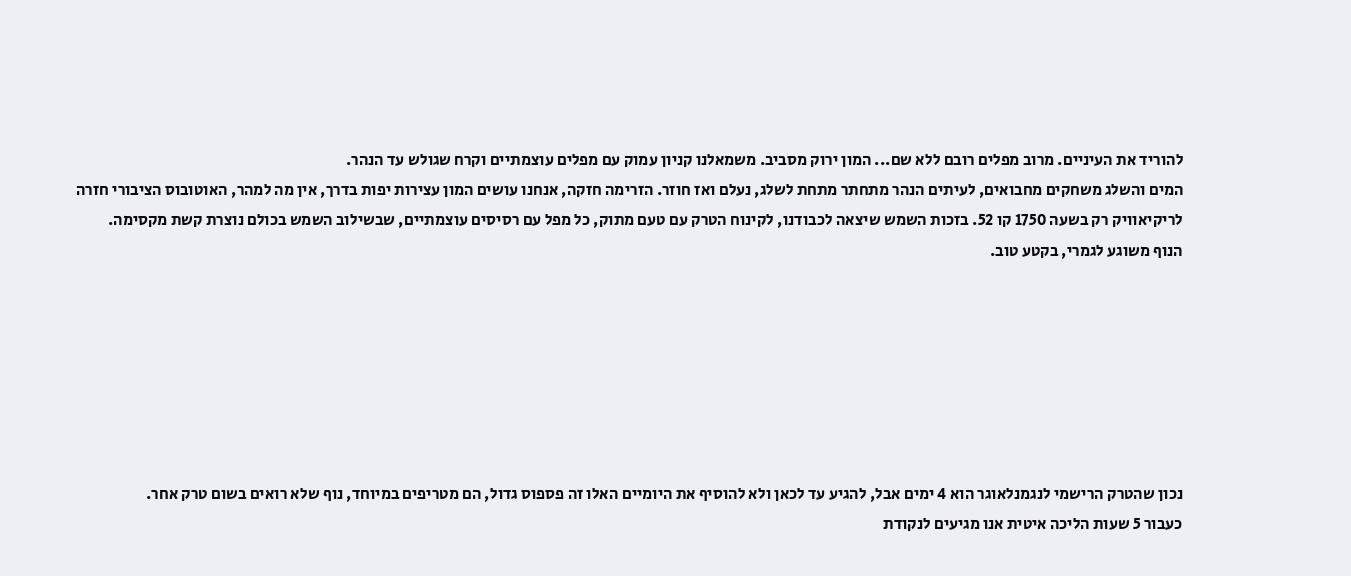להוריד את העיניים. מרוב מפלים רובם ללא שם... המון ירוק מסביב. משמאלנו קניון עמוק עם מפלים עוצמתיים וקרח שגולש עד הנהר.
המים והשלג משחקים מחבואים, לעיתים הנהר מתחתר מתחת לשלג, נעלם ואז חוזר. הזרימה חזקה, אנחנו עושים המון עצירות יפות בדרך, אין מה למהר, האוטובוס הציבורי חזרה לריקיאוויק רק בשעה 1750 קו 52. בזכות השמש שיצאה לכבודנו, לקינוח הטרק עם טעם מתוק, כל מפל עם רסיסים עוצמתיים, שבשילוב השמש בכולם נוצרת קשת מקסימה.
הנוף משוגע לגמרי, בקטע טוב.







נכון שהטרק הרישמי לנגמנלאוגר הוא 4 ימים אבל, להגיע עד לכאן ולא להוסיף את היומיים האלו זה פספוס גדול, הם מטריפים במיוחד, נוף שלא רואים בשום טרק אחר.
כעבור 5 שעות הליכה איטית אנו מגיעים לנקודת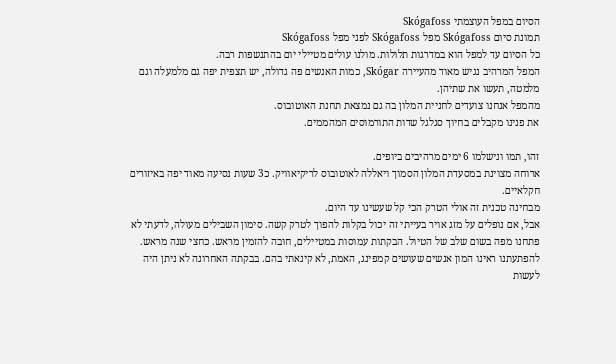הסיום במפל העוצמתי Skógafoss
תמונת סיום Skógafoss מפל Skógafoss לפני מפל Skógafoss
כל הסיום עד למפל הוא במדרגות תלולות. מולנו עולים מטיילי יום בהתנשפות רבה.
המפל המרהיב נגיש מאוד מהעיירה Skógar, כמות האנשים פה גדולה, יש תצפית יפה גם מלמעלה וגם מלמטה, תעשו את שתיהן.
מהמפל אנחנו צועדים לחניית המלון בה גם נמצאת תחנת האוטובוס.
את פנינו מקבלים בחיוך סגלגל שדות התורמוסים המהממים.

זהו, תמו ונישלמו 6 ימים מרהיבים ביופים.
ארוחה מצוינת במסעדת המלון הסמוך ויאללה לאוטובוס לריקיאוויק. כ3 שעות נסיעה מאוד יפה באיזורים חקלאיים.
מבחינה טכנית זה אולי הטרק הכי קל שעשינו עד היום.
אבל, אם נופלים על מזג אויר בעייתי זה יכול בקלות להפוך לטרק קשה. סימון השבילים מעולה, לדעתי לא פתחנו מפה בשום שלב של הטיול. הבקתות עמוסות במטיילים, חובה להזמין מראש. כחצי שנה מראש. להפתעתנו ראינו המון אנשים שעושים קמפינג, האמת, לא קינאתי בהם. בבקתה האחרונה לא ניתן היה לעשות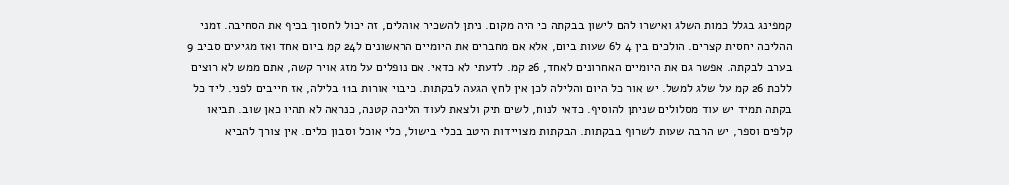קמפינג בגלל כמות השלג ואישרו להם לישון בבקתה כי היה מקום. ניתן להשכיר אוהלים, זה יכול לחסוך בכיף את הסחיבה. זמני ההליכה יחסית קצרים. הולכים בין 4 ל6 שעות ביום, אלא אם מחברים את היומיים הראשונים ל24 קמ ביום אחד ואז מגיעים סביב 9 בערב לבקתה. אפשר גם את היומיים האחרונים לאחד, 26 קמ. לדעתי לא כדאי. אם נופלים על מזג אויר קשה, אתם ממש לא רוצים ללכת 26 קמ על שלג למשל. יש אור כל היום והלילה לכן אין לחץ הגעה לבקתות. כיבוי אורות ב11 בלילה, אז חייבים לפני. ליד כל בקתה תמיד יש עוד מסלולים שניתן להוסיף. כדאי לנוח, לשים תיק ולצאת לעוד הליכה קטנה, כנראה לא תהיו כאן שוב. תביאו קלפים וספר, יש הרבה שעות לשרוף בבקתות. הבקתות מצויידות היטב בכלי בישול, כלי אוכל וסבון כלים. אין צורך להביא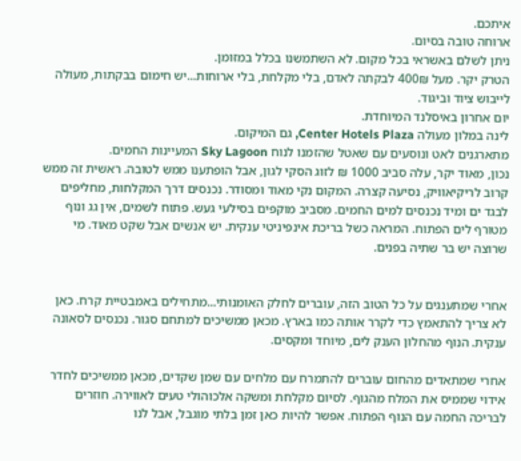איתכם.
ארוחה טובה בסיום.
ניתן לשלם באשראי בכל מקום. לא השתמשנו בכלל במזומן.
הטרק יקר. מעל 400₪ לבקתה לאדם, בלי מקלחת, בלי ארוחות...יש חימום בבקתות, מעולה לייבוש ציוד וביגוד.
יום אחרון באיסלנד המיוחדת.
לינה במלון מעולה Center Hotels Plaza, גם המיקום.
מתארגנים לאט ונוסעים עם שאטל שהזמנו לנוח Sky Lagoon המעיינות החמים.
נכון, מאוד יקר, עלה סביב 1000 ₪ לזוג הסקי לגון, אבל הופתענו ממש לטובה. ראשית זה ממש קרוב לריקיאוויק, נסיעה קצרה. המקום נקי מאוד ומסודר. נכנסים דרך המקלחות, מחליפים לבגד ים ומיד נכנסים למים החמים. מסביב מוקפים בסילעי געש. פתוח לשמים, אין גג ונוף מטורף לים הפתוח. המראה כשל בריכת אינפיניטי ענקית. יש אנשים אבל שקט מאוד. מי שרוצה יש בר שתיה בפנים.


אחרי שמתענגים על כל הטוב הזה, עוברים לחלק האומנותי...מתחילים באמבטיית קרח. כאן לא צריך להתאמץ כדי לקרר אותה כמו בארץ. מכאן ממשיכים למתחם סגור. נכנסים לסאונה ענקית. הנוף מהחלון הענק לים, מיוחד ומקסים.

אחרי שמתאדים מהחום עוברים להתמרח עם מלחים עם שמן שקדים, מכאן ממשיכים לחדר אידוי שממיס את המלח מהגוף. לסיום מקלחת ומשקה אלכוהולי טעים לאווירה. חוזרים לבריכה החמה עם הנוף הפתוח. אפשר להיות כאן זמן בלתי מוגבל, אבל לנו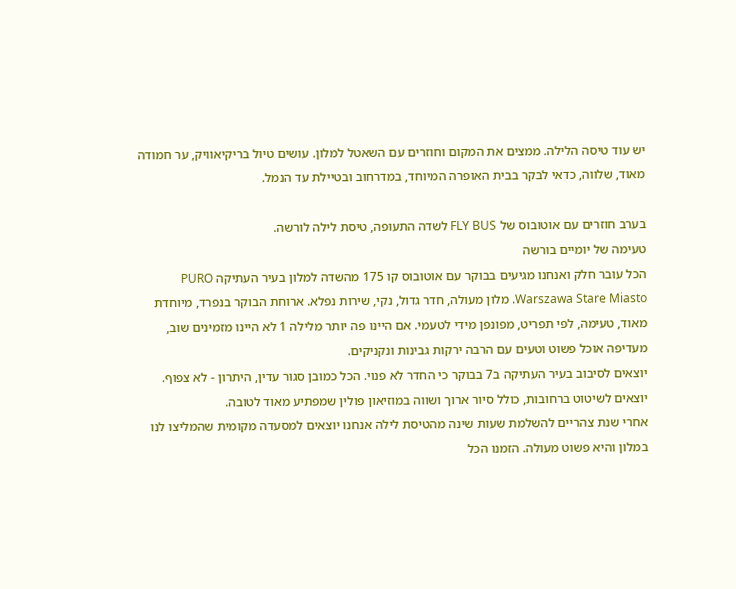יש עוד טיסה הלילה. ממצים את המקום וחוזרים עם השאטל למלון. עושים טיול בריקיאוויק, ער חמודה מאוד, שלווה, כדאי לבקר בבית האופרה המיוחד, במדרחוב ובטיילת עד הנמל.

בערב חוזרים עם אוטובוס של FLY BUS לשדה התעופה, טיסת לילה לורשה.
טעימה של יומיים בורשה
הכל עובר חלק ואנחנו מגיעים בבוקר עם אוטובוס קו 175 מהשדה למלון בעיר העתיקה PURO Warszawa Stare Miasto. מלון מעולה, חדר גדול, נקי, שירות נפלא. ארוחת הבוקר בנפרד, מיוחדת מאוד, טעימה, לפי תפריט, מפונפן מידי לטעמי. אם היינו פה יותר מלילה 1 לא היינו מזמינים שוב, מעדיפה אוכל פשוט וטעים עם הרבה ירקות גבינות ונקניקים.
יוצאים לסיבוב בעיר העתיקה ב7 בבוקר כי החדר לא פנוי. הכל כמובן סגור עדין, היתרון - לא צפוף. יוצאים לשיטוט ברחובות, כולל סיור ארוך ושווה במוזיאון פולין שמפתיע מאוד לטובה.
אחרי שנת צהריים להשלמת שעות שינה מהטיסת לילה אנחנו יוצאים למסעדה מקומית שהמליצו לנו במלון והיא פשוט מעולה. הזמנו הכל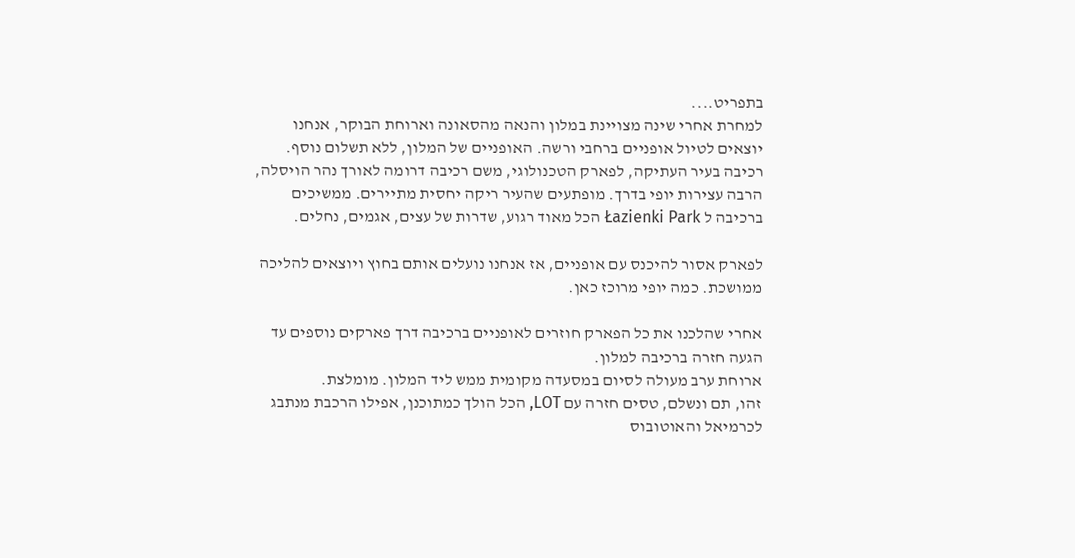בתפריט....
למחרת אחרי שינה מצויינת במלון והנאה מהסאונה וארוחת הבוקר, אנחנו יוצאים לטיול אופניים ברחבי ורשה. האופניים של המלון, ללא תשלום נוסף. רכיבה בעיר העתיקה, לפארק הטכנולוגי, משם רכיבה דרומה לאורך נהר הויסלה, הרבה עצירות יופי בדרך. מופתעים שהעיר ריקה יחסית מתיירים. ממשיכים ברכיבה ל Łazienki Park הכל מאוד רגוע, שדרות של עצים, אגמים, נחלים.

לפארק אסור להיכנס עם אופניים, אז אנחנו נועלים אותם בחוץ ויוצאים להליכה ממושכת. כמה יופי מרוכז כאן.

אחרי שהלכנו את כל הפארק חוזרים לאופניים ברכיבה דרך פארקים נוספים עד הגעה חזרה ברכיבה למלון.
ארוחת ערב מעולה לסיום במסעדה מקומית ממש ליד המלון. מומלצת.
זהו, תם ונשלם, טסים חזרה עם LOT, הכל הולך כמתוכנן, אפילו הרכבת מנתבג לכרמיאל והאוטובוס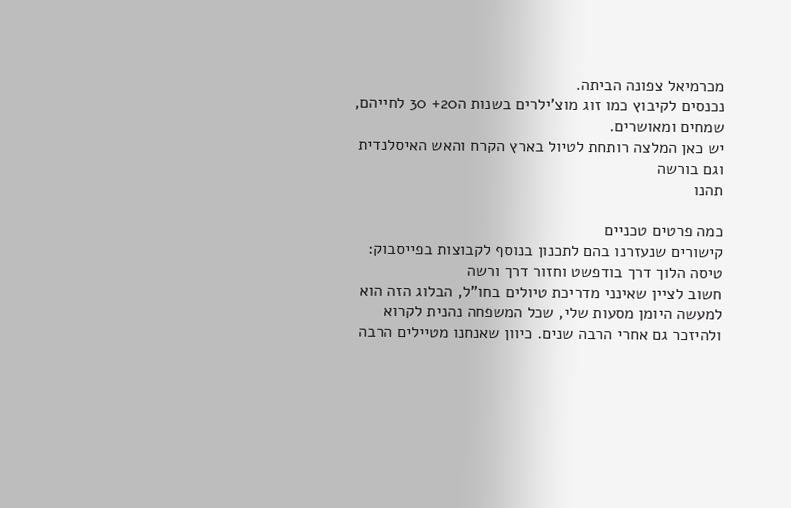מכרמיאל צפונה הביתה.
נכנסים לקיבוץ כמו זוג מוצ'ילרים בשנות ה20+ 30 לחייהם, שמחים ומאושרים.
יש כאן המלצה רותחת לטיול בארץ הקרח והאש האיסלנדית וגם בורשה
תהנו

כמה פרטים טכניים
קישורים שנעזרנו בהם לתכנון בנוסף לקבוצות בפייסבוק:
טיסה הלוך דרך בודפשט וחזור דרך ורשה
חשוב לציין שאינני מדריכת טיולים בחו"ל, הבלוג הזה הוא למעשה היומן מסעות שלי, שכל המשפחה נהנית לקרוא ולהיזכר גם אחרי הרבה שנים. כיוון שאנחנו מטיילים הרבה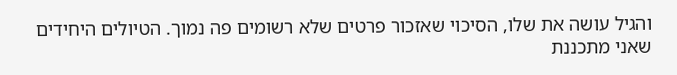והגיל עושה את שלו, הסיכוי שאזכור פרטים שלא רשומים פה נמוך. הטיולים היחידים שאני מתכננת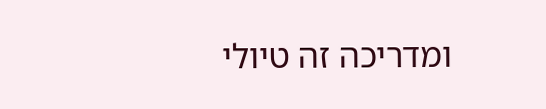ומדריכה זה טיולי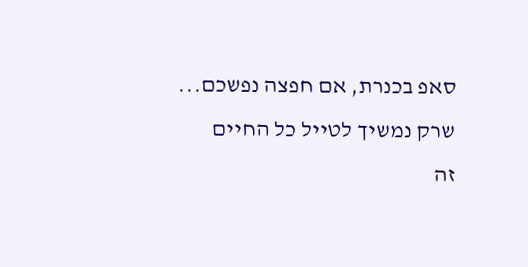סאפ בכנרת, אם חפצה נפשכם...
שרק נמשיך לטייל כל החיים
זה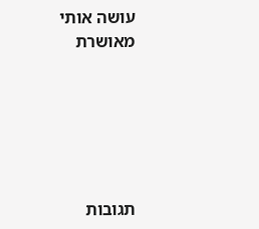עושה אותי מאושרת






תגובות